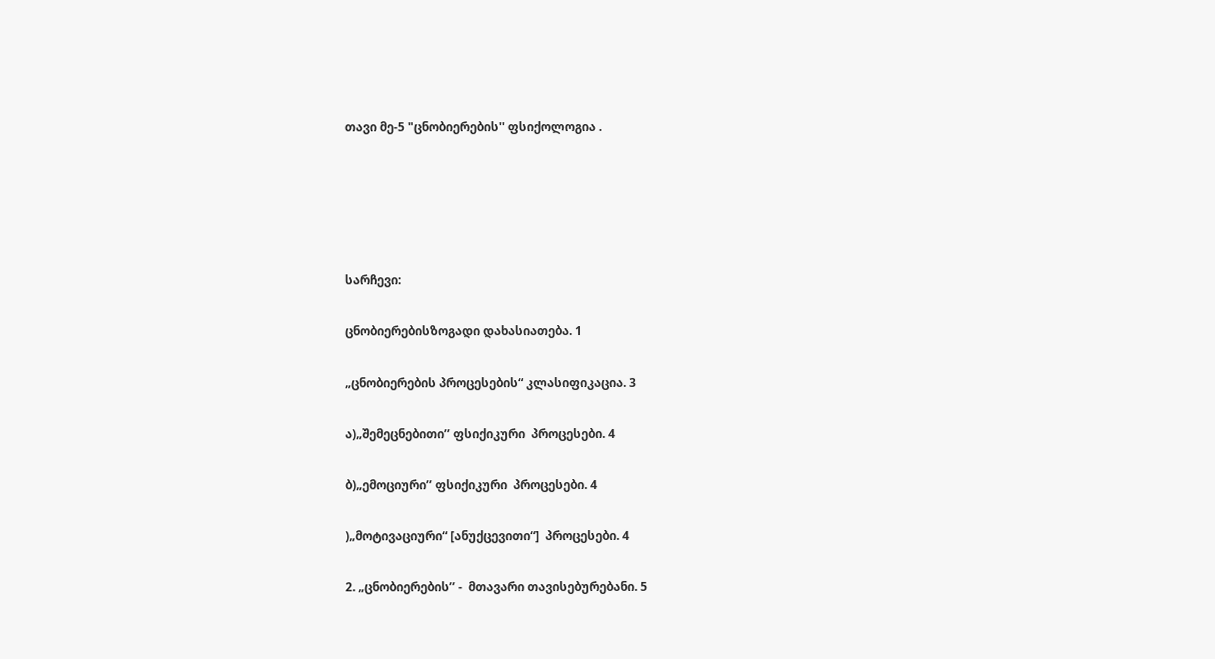თავი მე-5 "ცნობიერების'' ფსიქოლოგია .





სარჩევი:

ცნობიერებისზოგადი დახასიათება. 1

„ცნობიერების პროცესების“ კლასიფიკაცია. 3

ა)„შემეცნებითი’’ ფსიქიკური  პროცესები. 4

ბ)„ემოციური’’ ფსიქიკური  პროცესები. 4

)„მოტივაციური“ [ანუქცევითი“]  პროცესები. 4

2. „ცნობიერების’’ -  მთავარი თავისებურებანი. 5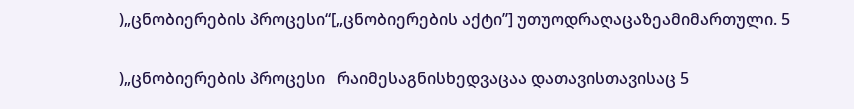)„ცნობიერების პროცესი“[„ცნობიერების აქტი’’] უთუოდრაღაცაზეამიმართული. 5

)„ცნობიერების პროცესი   რაიმესაგნისხედვაცაა დათავისთავისაც 5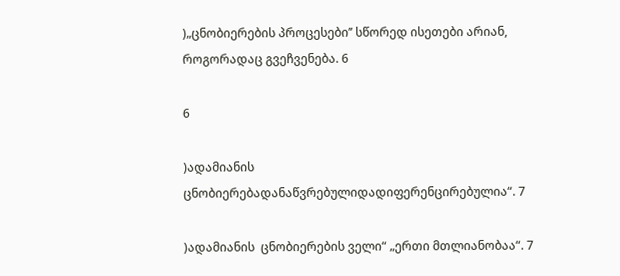)„ცნობიერების პროცესები’’ სწორედ ისეთები არიან, როგორადაც გვეჩვენება. 6

6

)ადამიანის ცნობიერებადანაწვრებულიდადიფერენცირებულია“. 7

)ადამიანის  ცნობიერების ველი“ „ერთი მთლიანობაა“. 7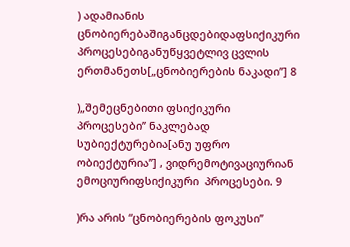) ადამიანის ცნობიერებაშიგანცდებიდაფსიქიკური პროცესებიგანუწყვეტლივ ცვლის ერთმანეთს[„ცნობიერების ნაკადი’’] 8

)„შემეცნებითი ფსიქიკური პროცესები’’ ნაკლებად სუბიექტურებია[ანუ უფრო ობიექტურია’’] , ვიდრემოტივაციურიან  ემოციურიფსიქიკური  პროცესები. 9

)რა არის “ცნობიერების ფოკუსი’’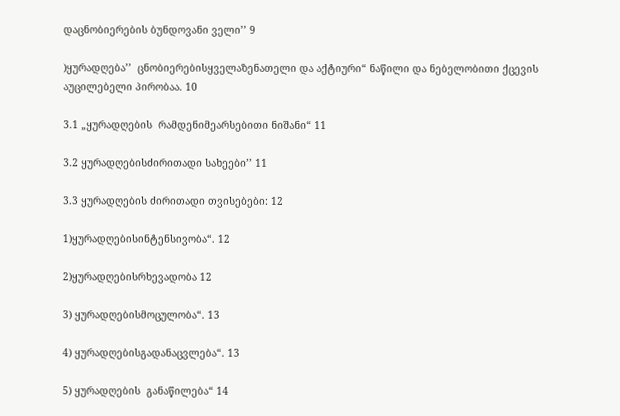დაცნობიერების ბუნდოვანი ველი’’ 9

)ყურადღება’’  ცნობიერებისყველაზენათელი და აქტიური“ ნაწილი და ნებელობითი ქცევის აუცილებელი პირობაა. 10

3.1 „ყურადღების  რამდენიმეარსებითი ნიშანი“ 11

3.2 ყურადღებისძირითადი სახეები’’ 11

3.3 ყურადღების ძირითადი თვისებები: 12

1)ყურადღებისინტენსივობა“. 12

2)ყურადღებისრხევადობა 12

3) ყურადღებისმოცულობა“. 13

4) ყურადღებისგადანაცვლება“. 13

5) ყურადღების  განაწილება“ 14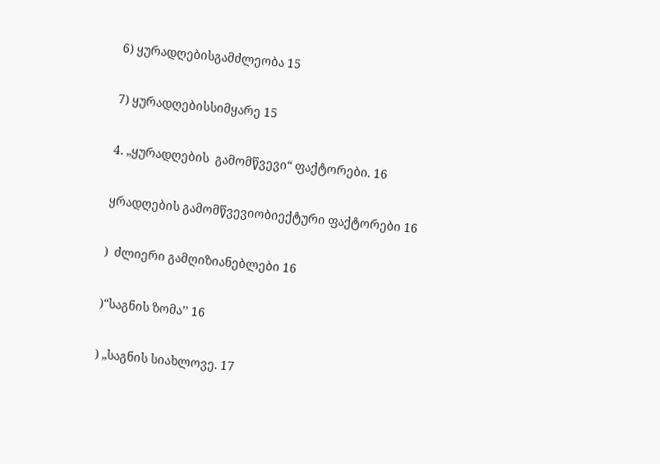6) ყურადღებისგამძლეობა 15

7) ყურადღებისსიმყარე 15

4. „ყურადღების  გამომწვევი“ ფაქტორები. 16

ყრადღების გამომწვევიობიექტური ფაქტორები 16

)  ძლიერი გამღიზიანებლები 16

)“საგნის ზომა’’ 16

) „საგნის სიახლოვე. 17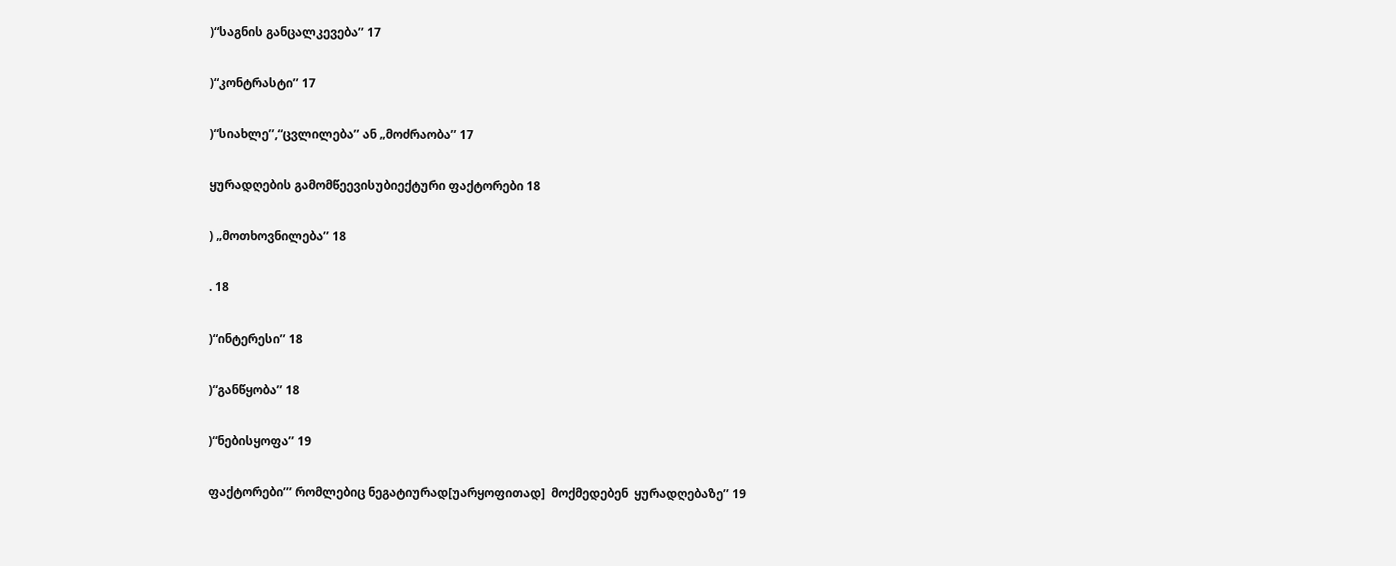)“საგნის განცალკევება’’ 17

)“კონტრასტი’’ 17

)“სიახლე’’,“ცვლილება’’ ან „მოძრაობა’’ 17

ყურადღების გამომწეევისუბიექტური ფაქტორები 18

) „მოთხოვნილება’’ 18

. 18

)“ინტერესი’’ 18

)“განწყობა’’ 18

)“ნებისყოფა’’ 19

ფაქტორები’’’ რომლებიც ნეგატიურად[უარყოფითად]  მოქმედებენ  ყურადღებაზე’’ 19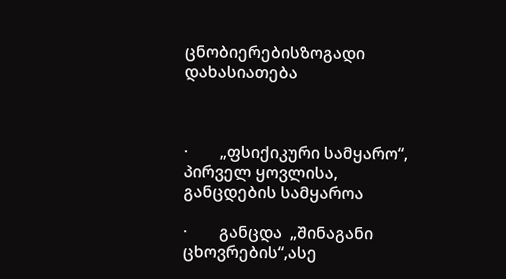ცნობიერებისზოგადი დახასიათება



·        „ფსიქიკური სამყარო“, პირველ ყოვლისა, განცდების სამყაროა

·        განცდა  „შინაგანი ცხოვრების“,ასე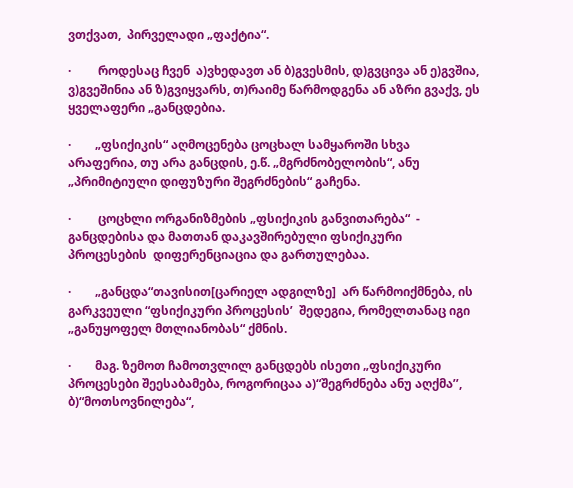ვთქვათ,  პირველადი „ფაქტია“.

·         როდესაც ჩვენ  ა)ვხედავთ ან ბ)გვესმის, დ)გვცივა ან ე)გვშია, ვ)გვეშინია ან ზ)გვიყვარს, თ)რაიმე წარმოდგენა ან აზრი გვაქვ, ეს ყველაფერი „განცდებია.

·        „ფსიქიკის“ აღმოცენება ცოცხალ სამყაროში სხვა არაფერია, თუ არა განცდის, ე.წ. „მგრძნობელობის“, ანუ „პრიმიტიული დიფუზური შეგრძნების“ გაჩენა.

·         ცოცხლი ორგანიზმების „ფსიქიკის განვითარება“  - განცდებისა და მათთან დაკავშირებული ფსიქიკური პროცესების  დიფერენციაცია და გართულებაა.

·        „განცდა“თავისით[ცარიელ ადგილზე]  არ წარმოიქმნება, ის გარკვეული “ფსიქიკური პროცესის’  შედეგია, რომელთანაც იგი „განუყოფელ მთლიანობას“ ქმნის.

·        მაგ. ზემოთ ჩამოთვლილ განცდებს ისეთი „ფსიქიკური პროცესები შეესაბამება, როგორიცაა ა)“შეგრძნება ანუ აღქმა’’, ბ)“მოთსოვნილება“,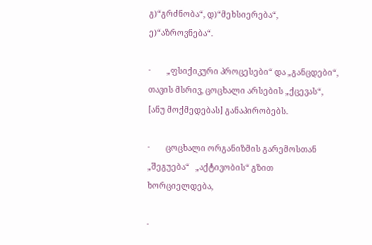გ)“გრძნობა“, დ)“მეხსიერება“, ე)“აზროვნება“.

·        „ფსიქიკური პროცესები“ და „განცდები“, თავის მსრივ, ცოცხალი არსების „ქცევას“, [ანუ მოქმედებას] განაპირობებს.

·        ცოცხალი ორგანიზმის გარემოსთან  „შეგუება“   „აქტივობის“ გზით ხორციელდება,

·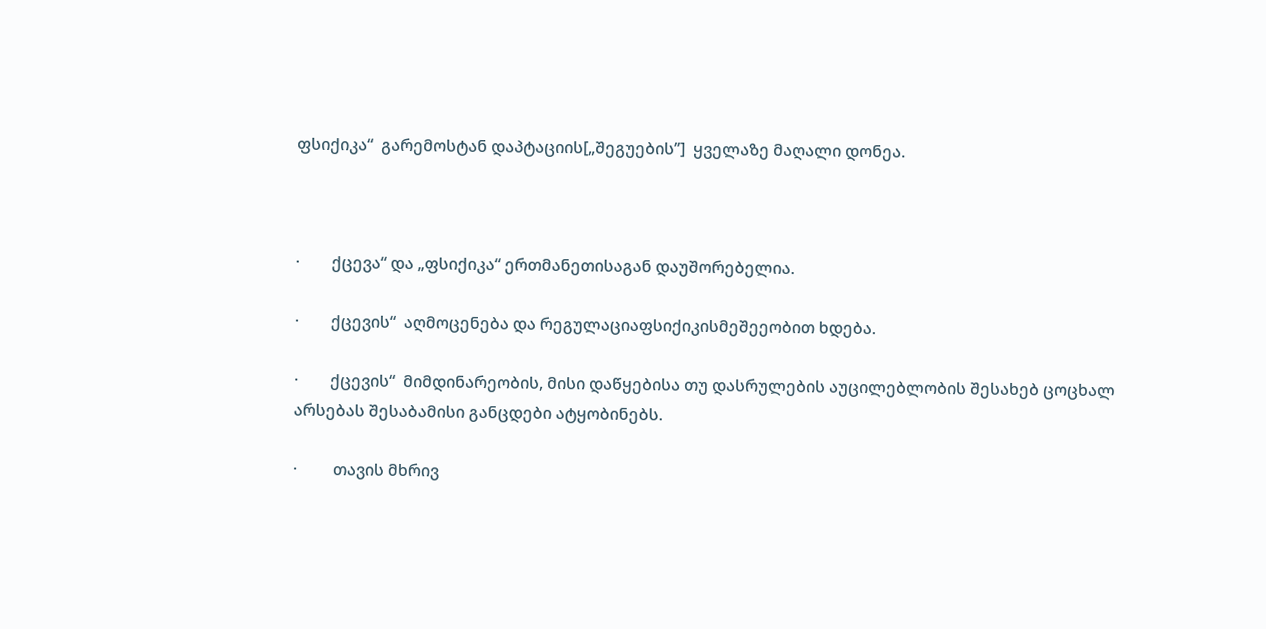ფსიქიკა“  გარემოსტან დაპტაციის[„შეგუების’’]  ყველაზე მაღალი დონეა.



·        ქცევა“ და „ფსიქიკა“ ერთმანეთისაგან დაუშორებელია.

·        ქცევის“  აღმოცენება და რეგულაციაფსიქიკისმეშეეობით ხდება.

·        ქცევის“  მიმდინარეობის, მისი დაწყებისა თუ დასრულების აუცილებლობის შესახებ ცოცხალ არსებას შესაბამისი განცდები ატყობინებს.

·         თავის მხრივ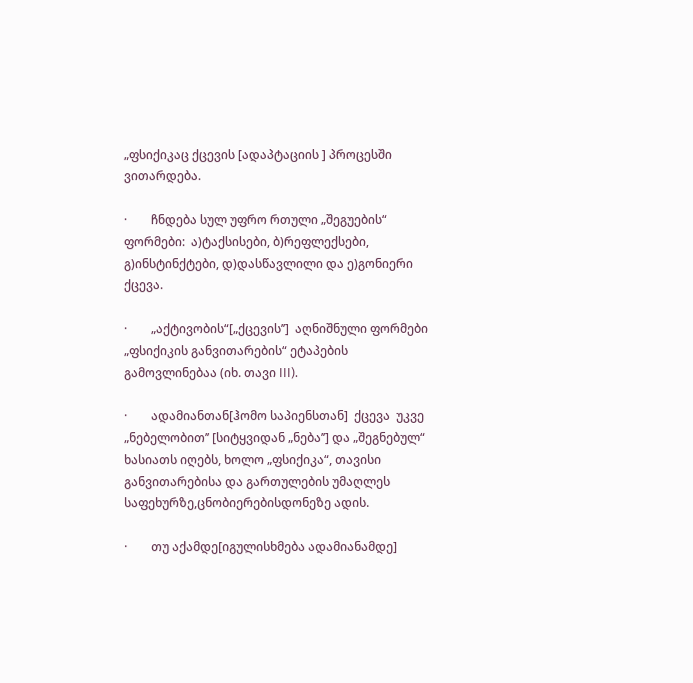„ფსიქიკაც ქცევის [ადაპტაციის ] პროცესში ვითარდება.

·        ჩნდება სულ უფრო რთული „შეგუების“ ფორმები:  ა)ტაქსისები, ბ)რეფლექსები, გ)ინსტინქტები, დ)დასწავლილი და ე)გონიერი ქცევა.

·        „აქტივობის“[„ქცევის’’]  აღნიშნული ფორმები „ფსიქიკის განვითარების“ ეტაპების გამოვლინებაა (იხ. თავი III).

·        ადამიანთან[ჰომო საპიენსთან]  ქცევა  უკვე „ნებელობით’’ [სიტყვიდან „ნება’’] და „შეგნებულ“ ხასიათს იღებს, ხოლო „ფსიქიკა“, თავისი განვითარებისა და გართულების უმაღლეს საფეხურზე,ცნობიერებისდონეზე ადის.

·        თუ აქამდე[იგულისხმება ადამიანამდე]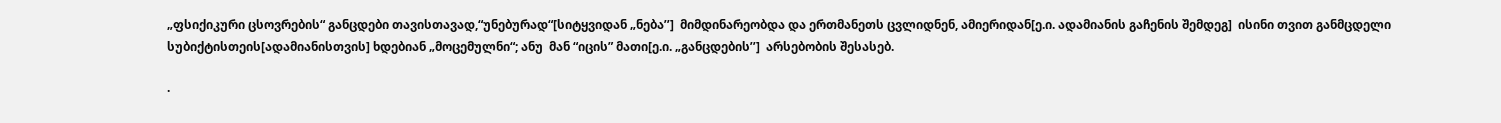„ფსიქიკური ცსოვრების“ განცდები თავისთავად,“უნებურად“[სიტყვიდან „ნება’’]  მიმდინარეობდა და ერთმანეთს ცვლიდნენ, ამიერიდან[ე.ი. ადამიანის გაჩენის შემდეგ]  ისინი თვით განმცდელი სუბიქტისთეის[ადამიანისთვის] ხდებიან „მოცემულნი“; ანუ  მან “იცის” მათი[ე.ი. „განცდების’’]  არსებობის შესასებ.

·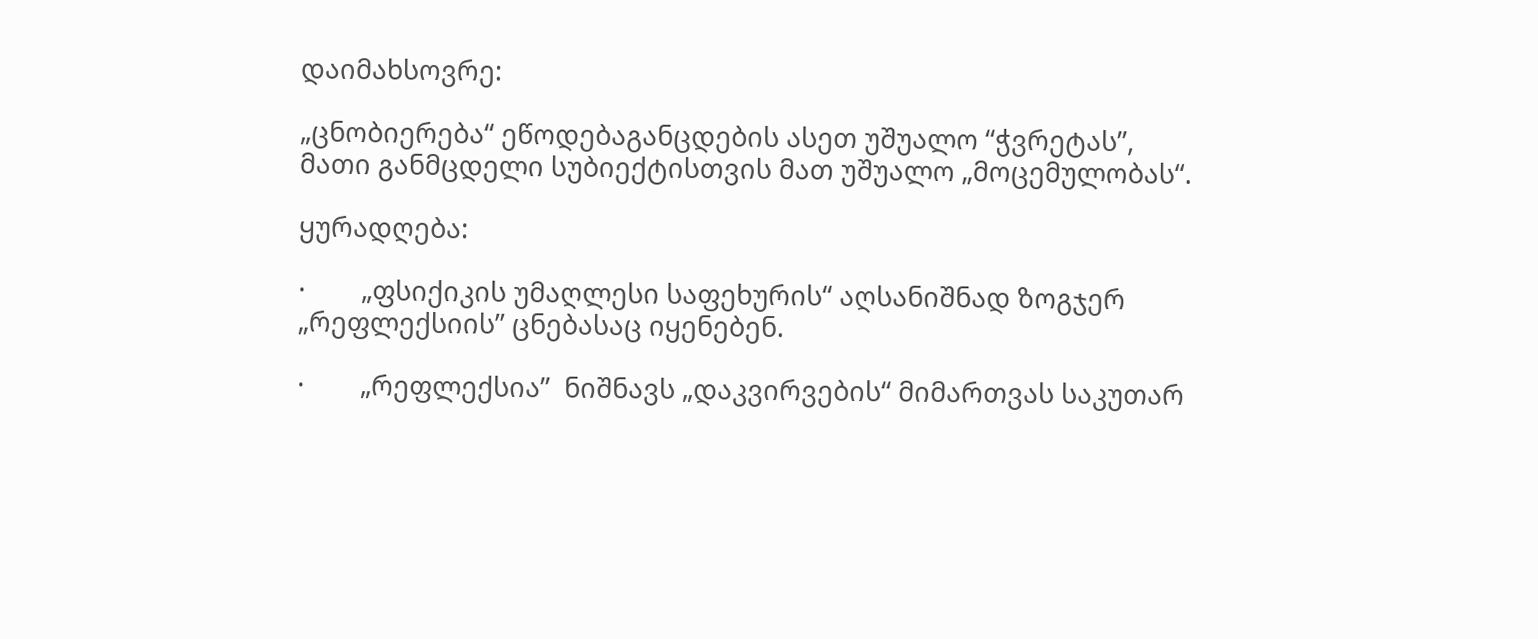დაიმახსოვრე:

„ცნობიერება“ ეწოდებაგანცდების ასეთ უშუალო “ჭვრეტას”,  მათი განმცდელი სუბიექტისთვის მათ უშუალო „მოცემულობას“.

ყურადღება:

·        „ფსიქიკის უმაღლესი საფეხურის“ აღსანიშნად ზოგჯერ „რეფლექსიის’’ ცნებასაც იყენებენ.

·        „რეფლექსია’’  ნიშნავს „დაკვირვების“ მიმართვას საკუთარ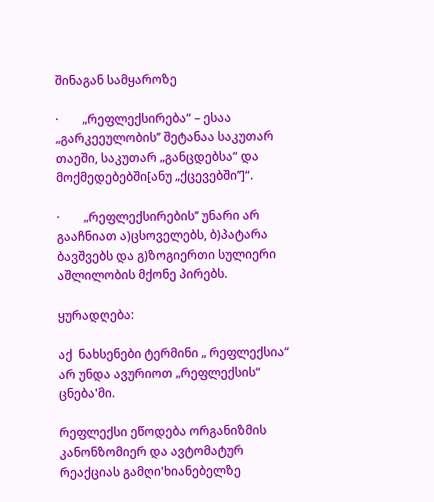შინაგან სამყაროზე

·        „რეფლექსირება“ – ესაა „გარკეეულობის’’ შეტანაა საკუთარ თაეში, საკუთარ „განცდებსა“ და მოქმედებებში[ანუ „ქცევებში’’]“.

·        „რეფლექსირების’’ უნარი არ გააჩნიათ ა)ცსოველებს, ბ)პატარა ბავშვებს და გ)ზოგიერთი სულიერი აშლილობის მქონე პირებს.

ყურადღება:

აქ  ნახსენები ტერმინი „ რეფლექსია“ არ უნდა ავურიოთ „რეფლექსის“ ცნება'მი.

რეფლექსი ეწოდება ორგანიზმის კანონზომიერ და ავტომატურ რეაქციას გამღი'ხიანებელზე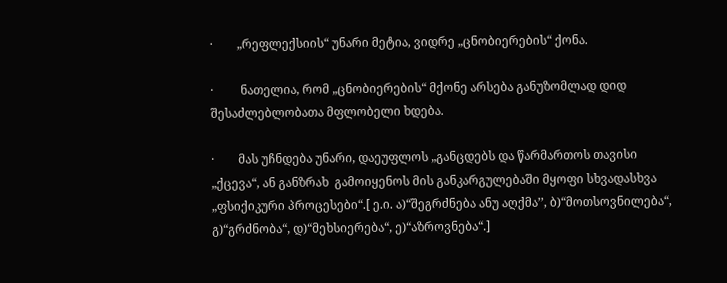·        „რეფლექსიის“ უნარი მეტია, ვიდრე „ცნობიერების“ ქონა.

·         ნათელია, რომ „ცნობიერების“ მქონე არსება განუზომლად დიდ შესაძლებლობათა მფლობელი ხდება.

·        მას უჩნდება უნარი, დაეუფლოს „განცდებს და წარმართოს თავისი „ქცევა“, ან განზრახ  გამოიყენოს მის განკარგულებაში მყოფი სხვადასხვა „ფსიქიკური პროცესები“.[ ე.ი. ა)“შეგრძნება ანუ აღქმა’’, ბ)“მოთსოვნილება“, გ)“გრძნობა“, დ)“მეხსიერება“, ე)“აზროვნება“.]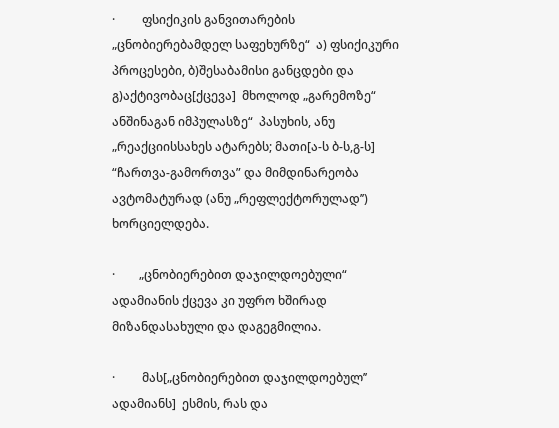·         ფსიქიკის განვითარების „ცნობიერებამდელ საფეხურზე“  ა) ფსიქიკური პროცესები, ბ)შესაბამისი განცდები და გ)აქტივობაც[ქცევა]  მხოლოდ „გარემოზე“ ანშინაგან იმპულასზე“  პასუხის, ანუ „რეაქციისსახეს ატარებს; მათი[ა-ს ბ-ს,გ-ს]  “ჩართვა-გამორთვა” და მიმდინარეობა ავტომატურად (ანუ „რეფლექტორულად’’) ხორციელდება.

·        „ცნობიერებით დაჯილდოებული“ ადამიანის ქცევა კი უფრო ხშირად მიზანდასახული და დაგეგმილია.

·         მას[„ცნობიერებით დაჯილდოებულ’’ ადამიანს]  ესმის, რას და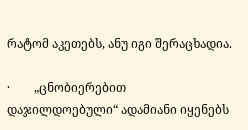რატომ აკეთებს, ანუ იგი შერაცხადია.

·        „ცნობიერებით დაჯილდოებული“ ადამიანი იყენებს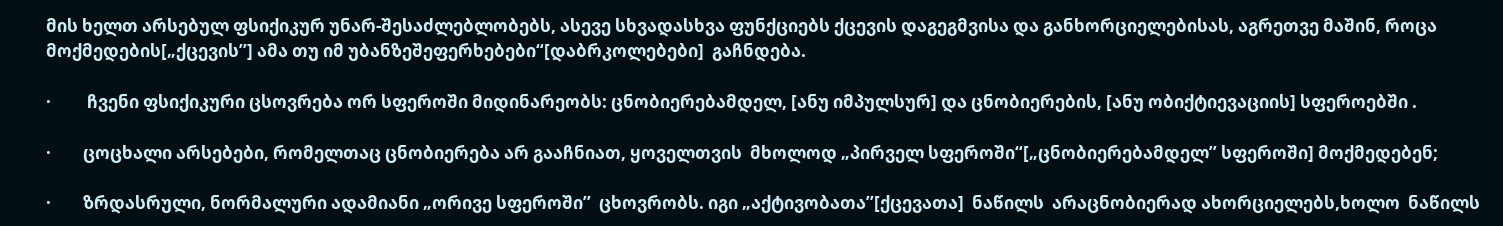მის ხელთ არსებულ ფსიქიკურ უნარ-შესაძლებლობებს, ასევე სხვადასხვა ფუნქციებს ქცევის დაგეგმვისა და განხორციელებისას, აგრეთვე მაშინ, როცა მოქმედების[„ქცევის’’] ამა თუ იმ უბანზეშეფერხებები“[დაბრკოლებები]  გაჩნდება.

·         ჩვენი ფსიქიკური ცსოვრება ორ სფეროში მიდინარეობს: ცნობიერებამდელ, [ანუ იმპულსურ] და ცნობიერების, [ანუ ობიქტიევაციის] სფეროებში .

·        ცოცხალი არსებები, რომელთაც ცნობიერება არ გააჩნიათ, ყოველთვის  მხოლოდ „პირველ სფეროში“[„ცნობიერებამდელ’’ სფეროში] მოქმედებენ;

·        ზრდასრული, ნორმალური ადამიანი „ორივე სფეროში’’  ცხოვრობს. იგი „აქტივობათა’’[ქცევათა]  ნაწილს  არაცნობიერად ახორციელებს,ხოლო  ნაწილს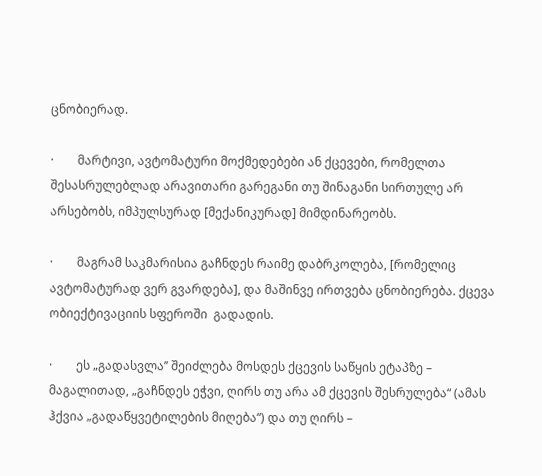ცნობიერად.

·        მარტივი, ავტომატური მოქმედებები ან ქცევები, რომელთა შესასრულებლად არავითარი გარეგანი თუ შინაგანი სირთულე არ არსებობს, იმპულსურად [მექანიკურად] მიმდინარეობს.

·        მაგრამ საკმარისია გაჩნდეს რაიმე დაბრკოლება, [რომელიც ავტომატურად ვერ გვარდება], და მაშინვე ირთვება ცნობიერება. ქცევა ობიექტივაციის სფეროში  გადადის.

·        ეს „გადასვლა’’ შეიძლება მოსდეს ქცევის საწყის ეტაპზე – მაგალითად, „გაჩნდეს ეჭვი, ღირს თუ არა ამ ქცევის შესრულება“ (ამას ჰქვია „გადაწყვეტილების მიღება“) და თუ ღირს –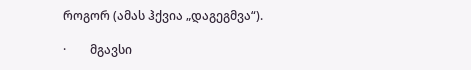როგორ (ამას ჰქვია „დაგეგმვა“).

·        მგავსი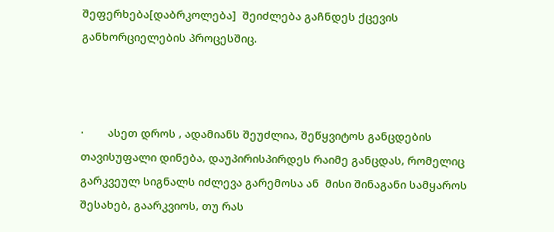შეფერხება[დაბრკოლება]  შეიძლება გაჩნდეს ქცევის განხორციელების პროცესშიც.



·        ასეთ დროს , ადამიანს შეუძლია, შეწყვიტოს განცდების თავისუფალი დინება, დაუპირისპირდეს რაიმე განცდას, რომელიც გარკვეულ სიგნალს იძლევა გარემოსა ან  მისი შინაგანი სამყაროს შესახებ, გაარკვიოს, თუ რას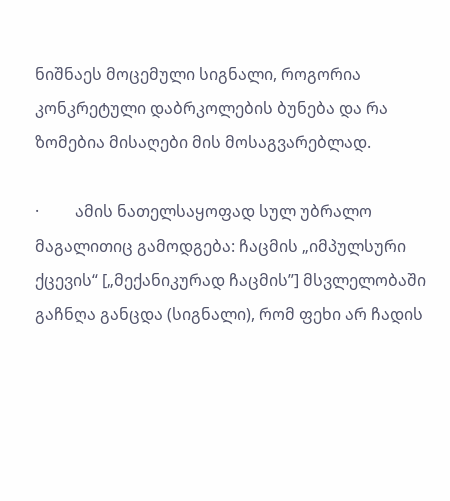ნიშნაეს მოცემული სიგნალი, როგორია კონკრეტული დაბრკოლების ბუნება და რა ზომებია მისაღები მის მოსაგვარებლად.

·         ამის ნათელსაყოფად სულ უბრალო მაგალითიც გამოდგება: ჩაცმის „იმპულსური ქცევის“ [„მექანიკურად ჩაცმის’’] მსვლელობაში გაჩნღა განცდა (სიგნალი), რომ ფეხი არ ჩადის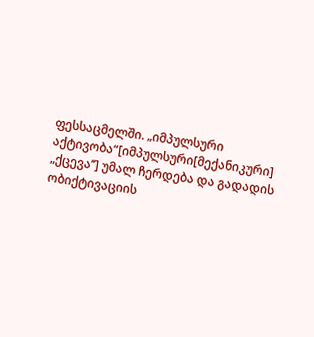ფესსაცმელში. „იმპულსური აქტივობა“[იმპულსური[მექანიკური] „ქცევა’’] უმალ ჩერდება და გადადის ობიქტივაციის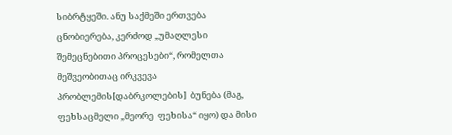სიბრტყეში. ანუ საქმეში ერთვება ცნობიერება, კერძოდ „უმაღლესი შემეცნებითი პროცესები“, რომელთა მეშვეობითაც ირკვევა პრობლემის[დაბრკოლების]  ბუნება (მაგ, ფეხსაცმელი „მეორე  ფეხისა“ იყო) და მისი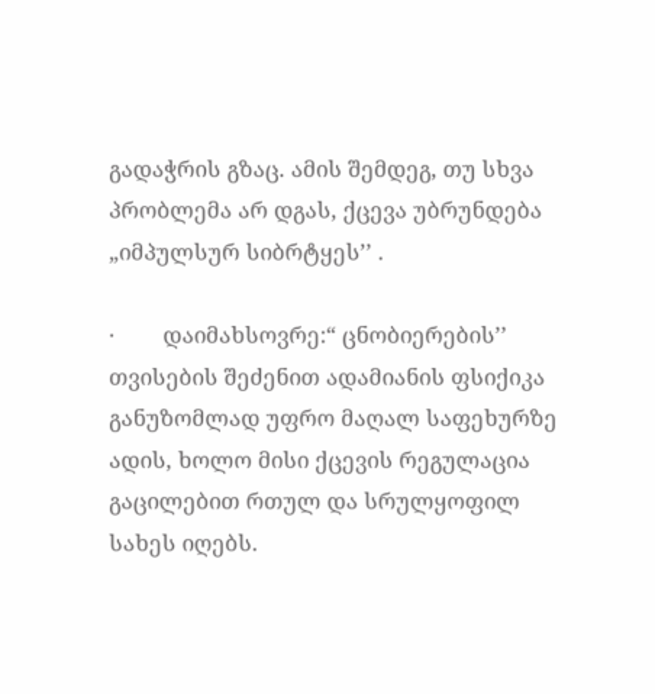გადაჭრის გზაც. ამის შემდეგ, თუ სხვა პრობლემა არ დგას, ქცევა უბრუნდება „იმპულსურ სიბრტყეს’’ .

·        დაიმახსოვრე:“ ცნობიერების’’ თვისების შეძენით ადამიანის ფსიქიკა განუზომლად უფრო მაღალ საფეხურზე ადის, ხოლო მისი ქცევის რეგულაცია გაცილებით რთულ და სრულყოფილ სახეს იღებს.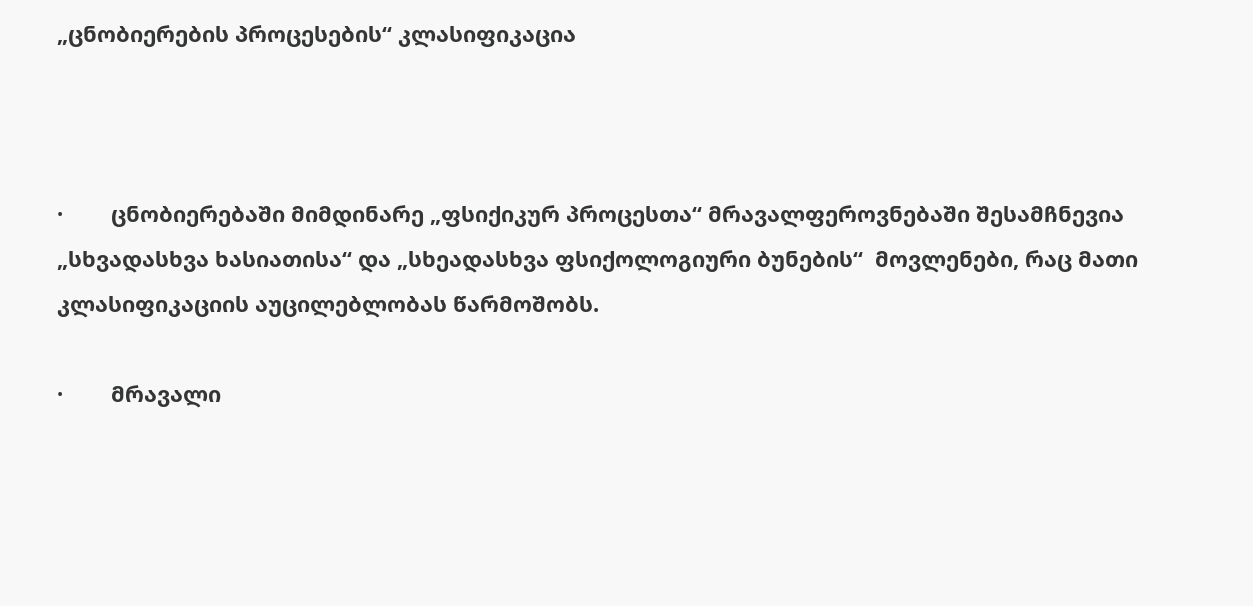„ცნობიერების პროცესების“ კლასიფიკაცია



·        ცნობიერებაში მიმდინარე „ფსიქიკურ პროცესთა“ მრავალფეროვნებაში შესამჩნევია „სხვადასხვა ხასიათისა“ და „სხეადასხვა ფსიქოლოგიური ბუნების“  მოვლენები, რაც მათი კლასიფიკაციის აუცილებლობას წარმოშობს.

·        მრავალი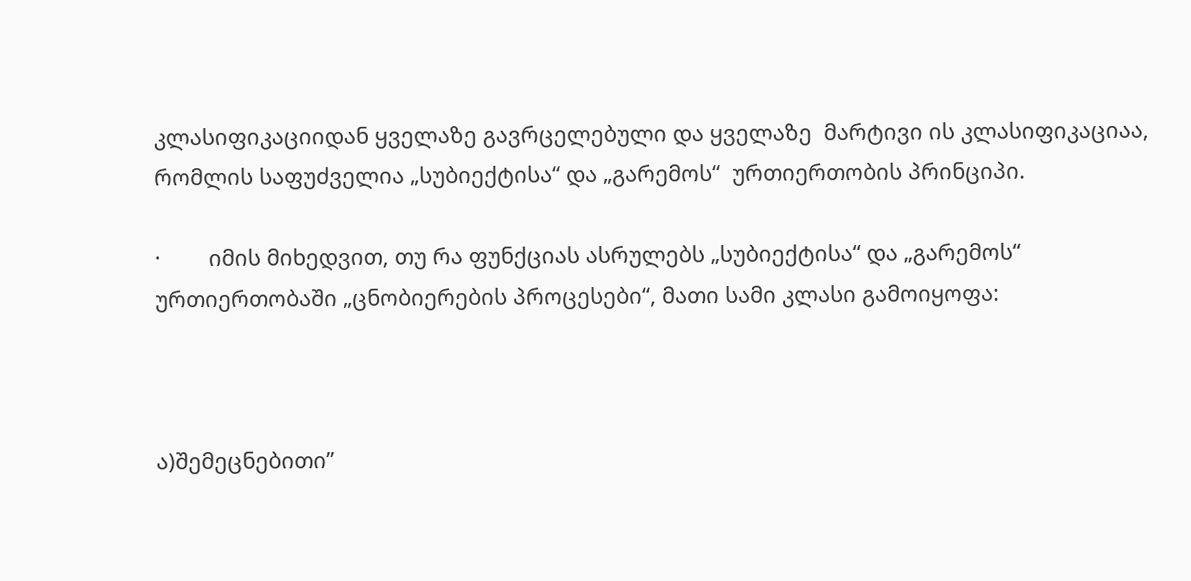კლასიფიკაციიდან ყველაზე გავრცელებული და ყველაზე  მარტივი ის კლასიფიკაციაა, რომლის საფუძველია „სუბიექტისა“ და „გარემოს“  ურთიერთობის პრინციპი.

·        იმის მიხედვით, თუ რა ფუნქციას ასრულებს „სუბიექტისა“ და „გარემოს“   ურთიერთობაში „ცნობიერების პროცესები“, მათი სამი კლასი გამოიყოფა:



ა)შემეცნებითი’’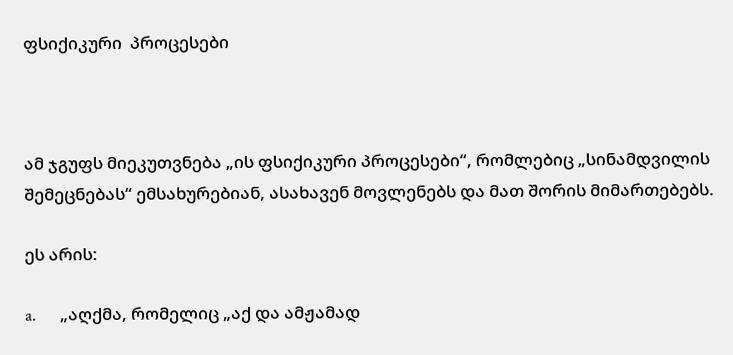ფსიქიკური  პროცესები



ამ ჯგუფს მიეკუთვნება „ის ფსიქიკური პროცესები“, რომლებიც „სინამდვილის შემეცნებას“ ემსახურებიან, ასახავენ მოვლენებს და მათ შორის მიმართებებს.

ეს არის:

a.      „აღქმა, რომელიც „აქ და ამჟამად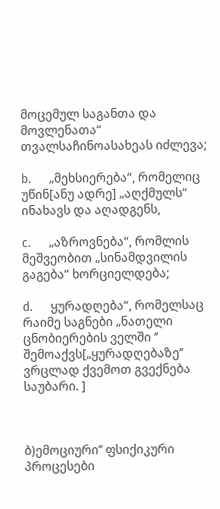მოცემულ საგანთა და მოვლენათა“ თვალსაჩინოასახეას იძლევა;

b.      „მეხსიერება“, რომელიც უწინ[ანუ ადრე] „აღქმულს“ ინახავს და აღადგენს,

c.      „აზროვნება“, რომლის მეშვეობით „სინამდვილის გაგება“ ხორციელდება;

d.      ყურადღება“, რომელსაც რაიმე საგნები „ნათელი ცნობიერების ველში ‘’ შემოაქვს[„ყურადღებაზე’’  ვრცლად ქვემოთ გვექნება საუბარი. ]



ბ)ემოციური’’ ფსიქიკური  პროცესები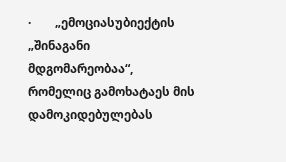·        „ემოციასუბიექტის „შინაგანი მდგომარეობაა“, რომელიც გამოხატაეს მის დამოკიდებულებას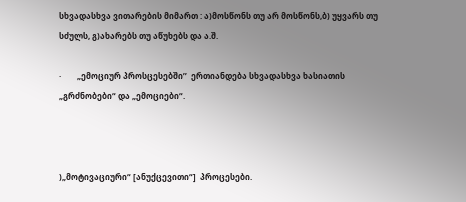სხვადასხვა ვითარების მიმართ : ა)მოსწონს თუ არ მოსწონს,ბ) უყვარს თუ სძულს, გ)ახარებს თუ აწუხებს და ა.შ.

·        „ემოციურ პროსცესებში’’  ერთიანდება სხვადასხვა ხასიათის „გრძნობები“ და „ემოციები“.



)„მოტივაციური“ [ანუქცევითი“]  პროცესები.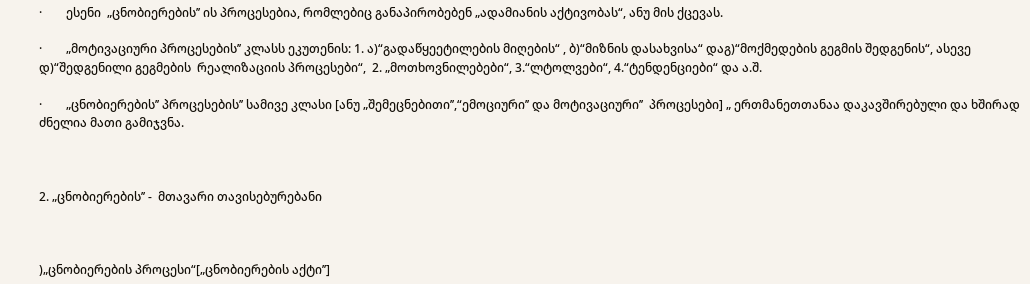·        ესენი  „ცნობიერების’’ ის პროცესებია, რომლებიც განაპირობებენ „ადამიანის აქტივობას“, ანუ მის ქცევას.

·        „მოტივაციური პროცესების’’ კლასს ეკუთენის: 1. ა)“გადაწყეეტილების მიღების“ , ბ)“მიზნის დასახვისა“ დაგ)“მოქმედების გეგმის შედგენის“, ასევე დ)“შედგენილი გეგმების  რეალიზაციის პროცესები“,  2. „მოთხოვნილებები“, 3.“ლტოლვები“, 4.“ტენდენციები“ და ა.შ.

·        „ცნობიერების’’ პროცესების’’ სამივე კლასი [ანუ „შემეცნებითი’’,“ემოციური’’ და მოტივაციური’’  პროცესები] „ ერთმანეთთანაა დაკავშირებული და ხშირად ძნელია მათი გამიჯვნა.



2. „ცნობიერების’’ -  მთავარი თავისებურებანი



)„ცნობიერების პროცესი“[„ცნობიერების აქტი’’]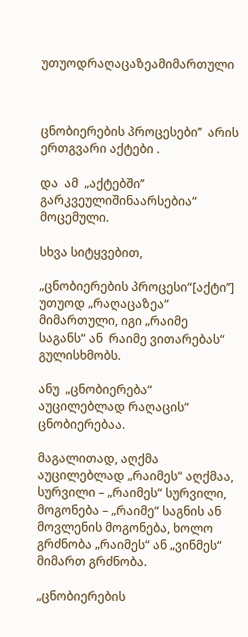უთუოდრაღაცაზეამიმართული



ცნობიერების პროცესები’’  არის ერთგვარი აქტები .

და  ამ  „აქტებში’’   გარკვეულიშინაარსებია“ მოცემული.

სხვა სიტყვებით,

„ცნობიერების პროცესი“[აქტი’’] უთუოდ „რაღაცაზეა“ მიმართული, იგი „რაიმე საგანს“ ან  რაიმე ვითარებას“ გულისხმობს.

ანუ  „ცნობიერება“ აუცილებლად რაღაცის“ ცნობიერებაა.

მაგალითად, აღქმა აუცილებლად „რაიმეს“ აღქმაა, სურვილი – „რაიმეს“ სურვილი, მოგონება – „რაიმე“ საგნის ან მოვლენის მოგონება, ხოლო გრძნობა „რაიმეს“ ან „ვინმეს“ მიმართ გრძნობა.

„ცნობიერების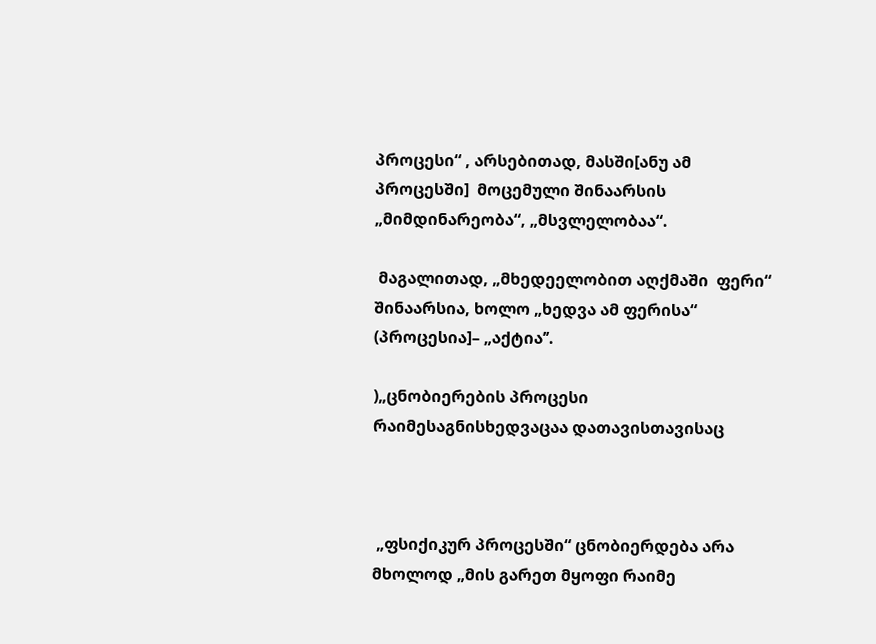პროცესი“ , არსებითად, მასში[ანუ ამ პროცესში]  მოცემული შინაარსის  „მიმდინარეობა“, „მსვლელობაა“.

 მაგალითად, „მხედეელობით აღქმაში  ფერი“ შინაარსია, ხოლო „ხედვა ამ ფერისა“ (პროცესია]– „აქტია’’.

)„ცნობიერების პროცესი   რაიმესაგნისხედვაცაა დათავისთავისაც



 „ფსიქიკურ პროცესში“ ცნობიერდება არა მხოლოდ „მის გარეთ მყოფი რაიმე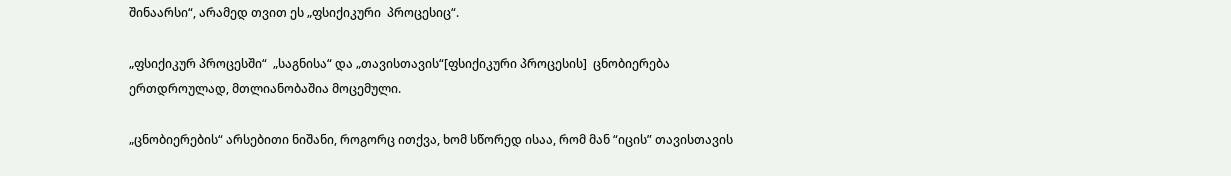შინაარსი“, არამედ თვით ეს „ფსიქიკური  პროცესიც“.

„ფსიქიკურ პროცესში“  „საგნისა“ და „თავისთავის“[ფსიქიკური პროცესის]  ცნობიერება ერთდროულად, მთლიანობაშია მოცემული.

„ცნობიერების“ არსებითი ნიშანი, როგორც ითქვა, ხომ სწორედ ისაა, რომ მან “იცის” თავისთავის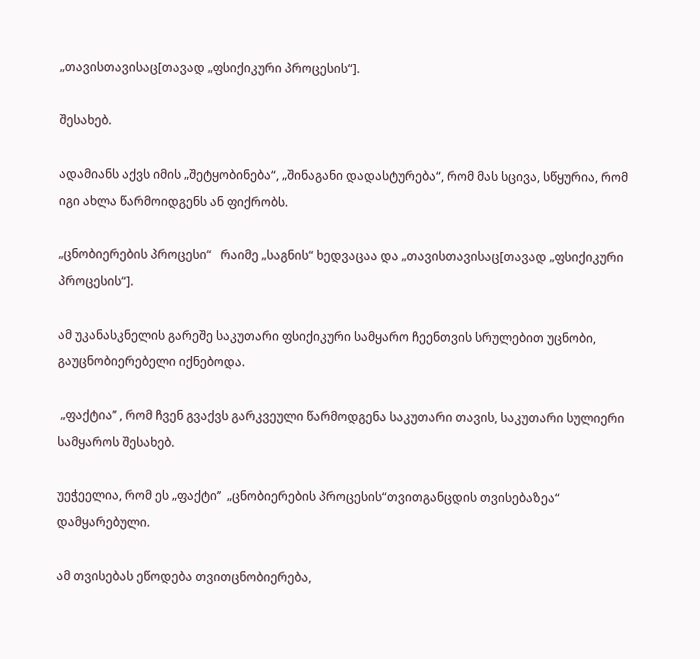„თავისთავისაც[თავად „ფსიქიკური პროცესის“].

შესახებ.

ადამიანს აქვს იმის „შეტყობინება“, „შინაგანი დადასტურება“, რომ მას სცივა, სწყურია, რომ იგი ახლა წარმოიდგენს ან ფიქრობს.

„ცნობიერების პროცესი“   რაიმე „საგნის“ ხედვაცაა და „თავისთავისაც[თავად „ფსიქიკური პროცესის“].

ამ უკანასკნელის გარეშე საკუთარი ფსიქიკური სამყარო ჩეენთვის სრულებით უცნობი, გაუცნობიერებელი იქნებოდა.

 „ფაქტია’’ , რომ ჩვენ გვაქვს გარკვეული წარმოდგენა საკუთარი თავის, საკუთარი სულიერი სამყაროს შესახებ.

უეჭეელია, რომ ეს „ფაქტი’’  „ცნობიერების პროცესის“თვითგანცდის თვისებაზეა“ დამყარებული.

ამ თვისებას ეწოდება თვითცნობიერება,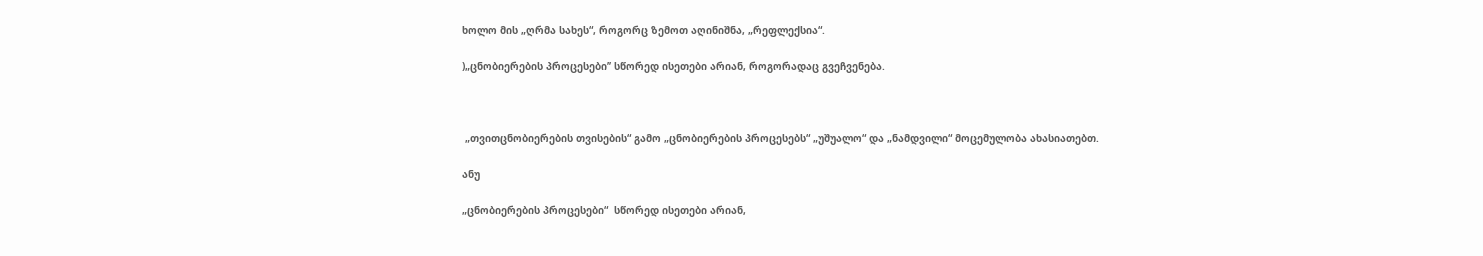ხოლო მის „ღრმა სახეს“, როგორც ზემოთ აღინიშნა, „რეფლექსია“.

)„ცნობიერების პროცესები’’ სწორედ ისეთები არიან, როგორადაც გვეჩვენება.



 „თვითცნობიერების თვისების“ გამო „ცნობიერების პროცესებს“ „უშუალო“ და „ნამდვილი“ მოცემულობა ახასიათებთ.

ანუ

„ცნობიერების პროცესები“  სწორედ ისეთები არიან,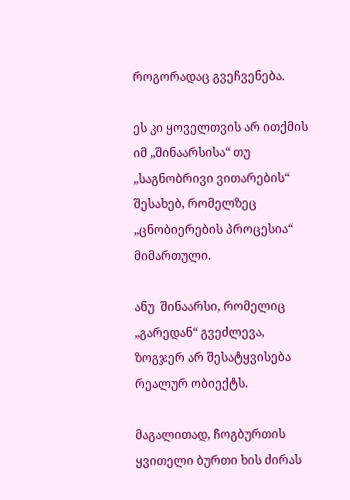როგორადაც გვეჩვენება.

ეს კი ყოველთვის არ ითქმის იმ „შინაარსისა“ თუ „საგნობრივი ვითარების“ შესახებ, რომელზეც „ცნობიერების პროცესია“ მიმართული.

ანუ  შინაარსი, რომელიც „გარედან“ გვეძლევა, ზოგჯერ არ შესატყვისება რეალურ ობიექტს.

მაგალითად, ჩოგბურთის ყვითელი ბურთი ხის ძირას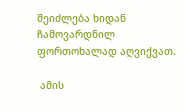შეიძლება ხიდან ჩამოვარდნილ ფორთოხალად აღვიქვათ.

 ამის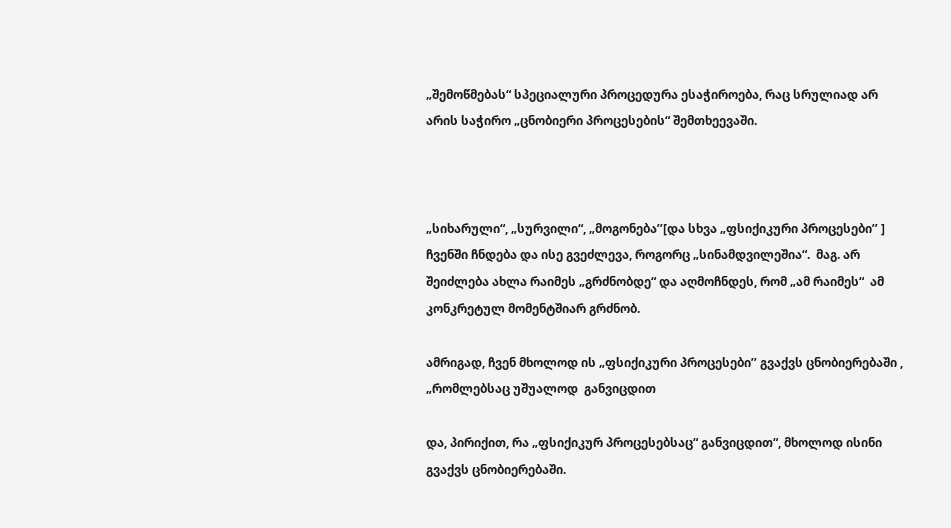„შემოწმებას“ სპეციალური პროცედურა ესაჭიროება, რაც სრულიად არ არის საჭირო „ცნობიერი პროცესების“ შემთხეევაში.



„სიხარული“, „სურვილი“, „მოგონება’’[და სხვა „ფსიქიკური პროცესები’’ ] ჩვენში ჩნდება და ისე გვეძლევა, როგორც „სინამდვილეშია“.  მაგ. არ შეიძლება ახლა რაიმეს „გრძნობდე“ და აღმოჩნდეს, რომ „ამ რაიმეს“  ამ კონკრეტულ მომენტშიარ გრძნობ.

ამრიგად, ჩვენ მხოლოდ ის „ფსიქიკური პროცესები’’ გვაქვს ცნობიერებაში , „რომლებსაც უშუალოდ  განვიცდით

და, პირიქით, რა „ფსიქიკურ პროცესებსაც“ განვიცდით“, მხოლოდ ისინი გვაქვს ცნობიერებაში.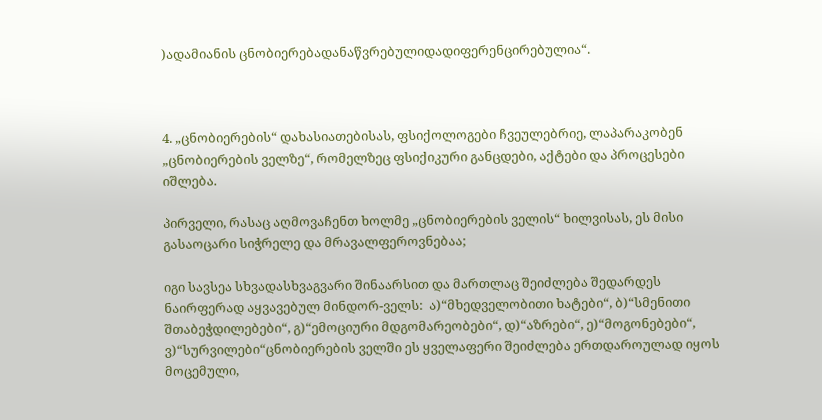)ადამიანის ცნობიერებადანაწვრებულიდადიფერენცირებულია“.



4. „ცნობიერების“ დახასიათებისას, ფსიქოლოგები ჩვეულებრიე, ლაპარაკობენ „ცნობიერების ველზე“, რომელზეც ფსიქიკური განცდები, აქტები და პროცესები იშლება.

პირველი, რასაც აღმოვაჩენთ ხოლმე „ცნობიერების ველის“ ხილვისას, ეს მისი გასაოცარი სიჭრელე და მრავალფეროვნებაა;

იგი სავსეა სხვადასხვაგვარი შინაარსით და მართლაც შეიძლება შედარდეს ნაირფერად აყვავებულ მინდორ-ველს:  ა)“მხედველობითი ხატები“, ბ)“სმენითი შთაბეჭდილებები“, გ)“ემოციური მდგომარეობები“, დ)“აზრები“, ე)“მოგონებები“, ვ)“სურვილები“ცნობიერების ველში ეს ყველაფერი შეიძლება ერთდაროულად იყოს მოცემული,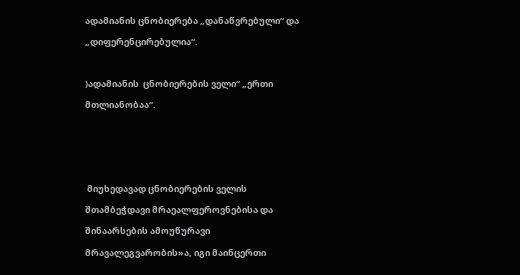ადამიანის ცნობიერება „დანაწვრებული“ და „დიფერენცირებულია“.

)ადამიანის  ცნობიერების ველი“ „ერთი მთლიანობაა“.



 მიუხედავად ცნობიერების ველის შთამბეჭდავი მრაეალფეროვნებისა და შინაარსების ამოუწურავი მრავალეგვარობის»ა, იგი მაინცერთი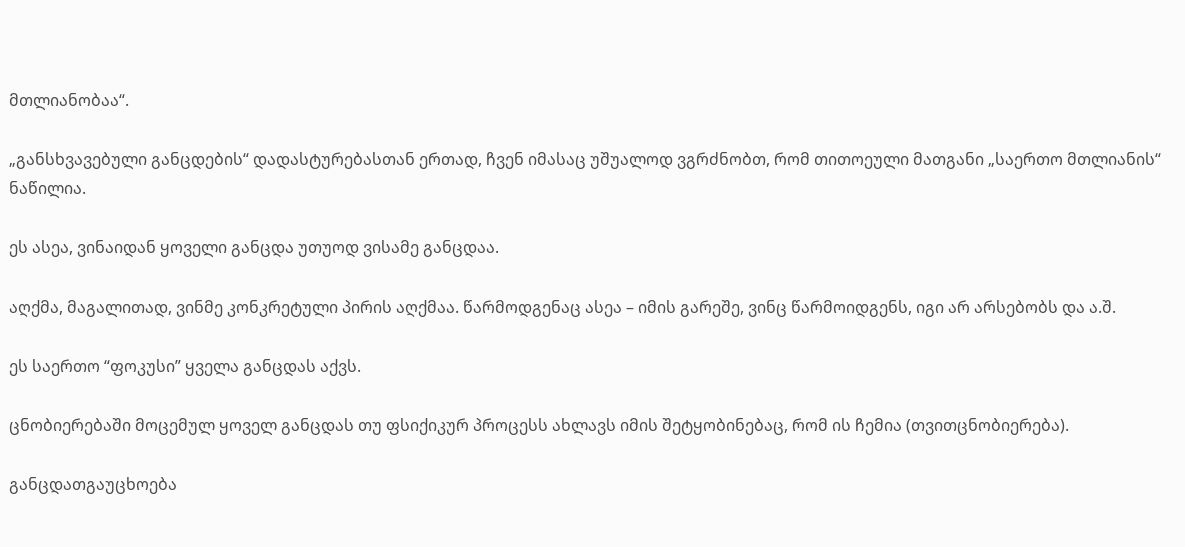მთლიანობაა“.

„განსხვავებული განცდების“ დადასტურებასთან ერთად, ჩვენ იმასაც უშუალოდ ვგრძნობთ, რომ თითოეული მათგანი „საერთო მთლიანის“ ნაწილია.

ეს ასეა, ვინაიდან ყოველი განცდა უთუოდ ვისამე განცდაა.

აღქმა, მაგალითად, ვინმე კონკრეტული პირის აღქმაა. წარმოდგენაც ასეა – იმის გარეშე, ვინც წარმოიდგენს, იგი არ არსებობს და ა.შ.

ეს საერთო “ფოკუსი” ყველა განცდას აქვს.

ცნობიერებაში მოცემულ ყოველ განცდას თუ ფსიქიკურ პროცესს ახლავს იმის შეტყობინებაც, რომ ის ჩემია (თვითცნობიერება).

განცდათგაუცხოება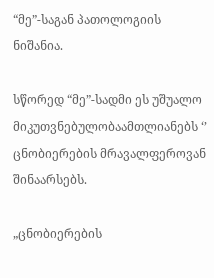“მე”-საგან პათოლოგიის ნიშანია.

სწორედ “მე”-სადმი ეს უშუალო მიკუთვნებულობაამთლიანებს ‘’ ცნობიერების მრავალფეროვან შინაარსებს.

„ცნობიერების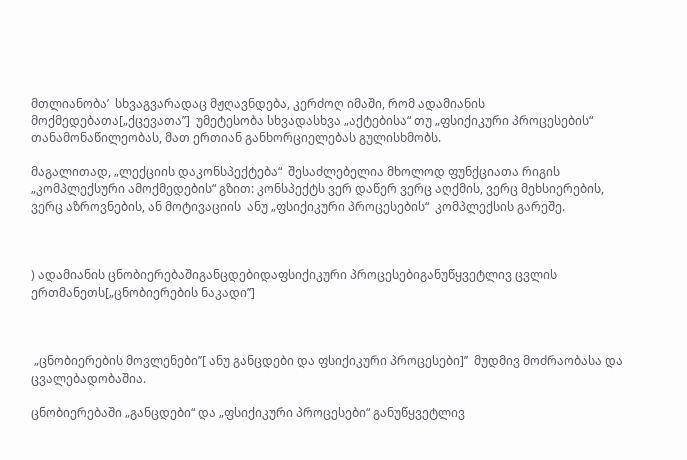მთლიანობა’  სხვაგვარადაც მჟღავნდება, კერძოღ იმაში, რომ ადამიანის მოქმედებათა[„ქცევათა’’]  უმეტესობა სხვადასხვა „აქტებისა“ თუ „ფსიქიკური პროცესების“ თანამონაწილეობას, მათ ერთიან განხორციელებას გულისხმობს.

მაგალითად, „ლექციის დაკონსპექტება“  შესაძლებელია მხოლოდ ფუნქციათა რიგის „კომპლექსური ამოქმედების“ გზით: კონსპექტს ვერ დაწერ ვერც აღქმის, ვერც მეხსიერების, ვერც აზროვნების, ან მოტივაციის  ანუ „ფსიქიკური პროცესების“  კომპლექსის გარეშე.



) ადამიანის ცნობიერებაშიგანცდებიდაფსიქიკური პროცესებიგანუწყვეტლივ ცვლის ერთმანეთს[„ცნობიერების ნაკადი’’]



 „ცნობიერების მოვლენები’’[ ანუ განცდები და ფსიქიკური პროცესები]’’  მუდმივ მოძრაობასა და ცვალებადობაშია.

ცნობიერებაში „განცდები“ და „ფსიქიკური პროცესები“ განუწყვეტლივ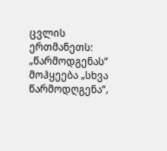ცვლის ერთმანეთს: „წარმოდგენას“ მოჰყეება „სხვა წარმოდღგენა“,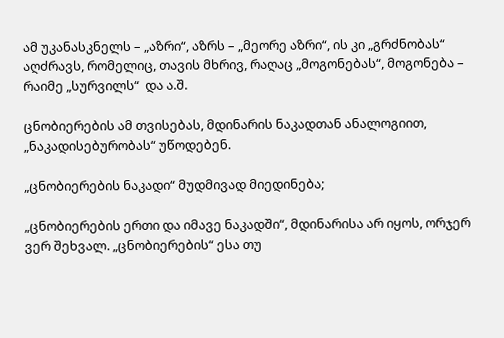ამ უკანასკნელს – „აზრი“, აზრს – „მეორე აზრი“, ის კი „გრძნობას“ აღძრავს, რომელიც, თავის მხრივ, რაღაც „მოგონებას“, მოგონება – რაიმე „სურვილს“  და ა.შ.

ცნობიერების ამ თვისებას, მდინარის ნაკადთან ანალოგიით, „ნაკადისებურობას“ უწოდებენ.

„ცნობიერების ნაკადი“ მუდმივად მიედინება;

„ცნობიერების ერთი და იმავე ნაკადში“, მდინარისა არ იყოს, ორჯერ ვერ შეხვალ. „ცნობიერების“ ესა თუ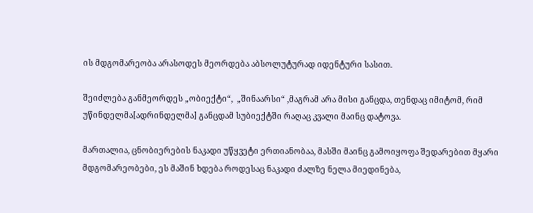ის მდგომარეობა არასოდეს მეორდება აბსოლუტურად იდენტური სასით.

შეიძლება განმეორდეს „ობიექტი“,  „შინაარსი“ ,მაგრამ არა მისი განცდა, თენდაც იმიტომ, რიმ უწინდელმა[ადრინდელმა] განცდამ სუბიექტში რაღაც კვალი მაინც დატოვა.

მართალია, ცნობიერების ნაკადი უწყვეტი ერთიანობაა, მასში მაინც გამოიყოფა შედარებით მყარი მდგომარეობები, ეს მაშინ ხდება როდესაც ნაკადი ძალზე ნელა მიედინება,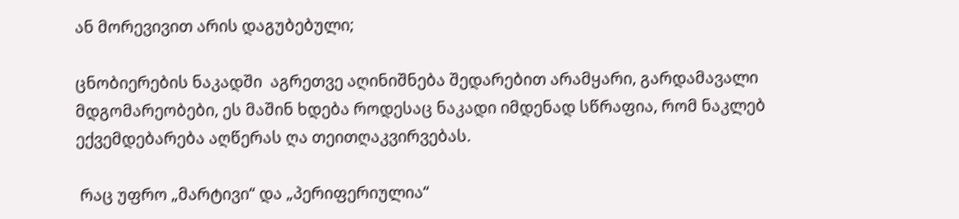ან მორევივით არის დაგუბებული;

ცნობიერების ნაკადში  აგრეთვე აღინიშნება შედარებით არამყარი, გარდამავალი მდგომარეობები, ეს მაშინ ხდება როდესაც ნაკადი იმდენად სწრაფია, რომ ნაკლებ ექვემდებარება აღწერას ღა თეითღაკვირვებას.

 რაც უფრო „მარტივი“ და „პერიფერიულია“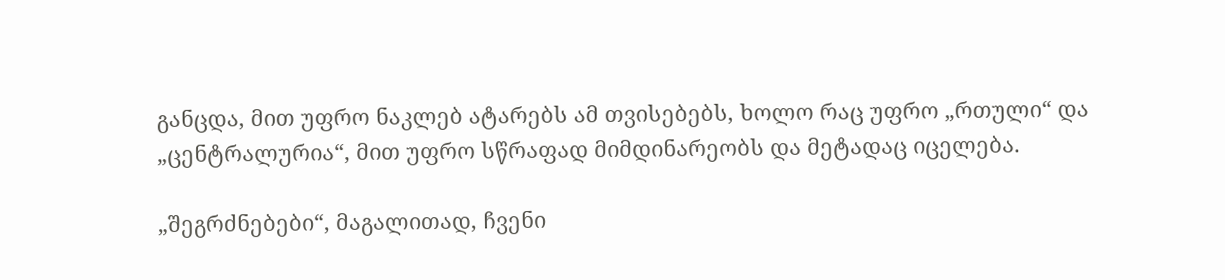განცდა, მით უფრო ნაკლებ ატარებს ამ თვისებებს, ხოლო რაც უფრო „რთული“ და „ცენტრალურია“, მით უფრო სწრაფად მიმდინარეობს და მეტადაც იცელება.

„შეგრძნებები“, მაგალითად, ჩვენი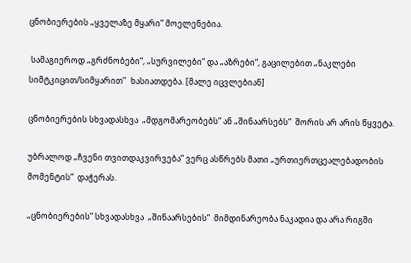ცნობიერების „ყველაზე მყარი“ მოელენებია.

 სამაგიეროდ „გრძნობები“, „სურვილები“ და „აზრები“, გაცილებით „ნაკლები სიმტკიცით/სიმყარით’’  ხასიათდება. [მალე იცვლებიან]

ცნობიერების სხვადასხვა  „მდგომარეობებს“ ან „შინაარსებს“  შორის არ არის წყვეტა.

უბრალოდ „ჩვენი თვითდაკვირვება“ ვერც ასწრებს მათი „ურთიერთცეალებადობის მომენტის“  დაჭერას.

„ცნობიერების“ სხვადასხვა  „შინაარსების“  მიმდინარეობა ნაკადია და არა რიგში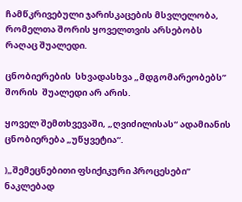ჩამწკრივებული ჯარისკაცების მსვლელობა, რომელთა შორის ყოველთვის არსებობს რაღაც შუალედი.

ცნობიერების  სხვადასხვა „მდგომარეობებს’’ შორის  შუალედი არ არის.

ყოველ შემთხვევაში, „ღვიძილისას“ ადამიანის ცნობიერება „უწყვეტია“.

)„შემეცნებითი ფსიქიკური პროცესები’’ ნაკლებად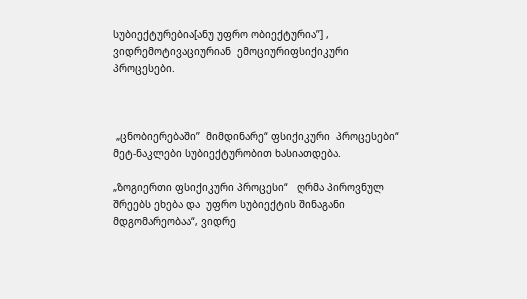სუბიექტურებია[ანუ უფრო ობიექტურია’’] , ვიდრემოტივაციურიან  ემოციურიფსიქიკური  პროცესები.



 „ცნობიერებაში’’  მიმდინარე“ ფსიქიკური  პროცესები“   მეტ-ნაკლები სუბიექტურობით ხასიათდება.

„ზოგიერთი ფსიქიკური პროცესი“   ღრმა პიროვნულ შრეებს ეხება და  უფრო სუბიექტის შინაგანი მდგომარეობაა“, ვიდრე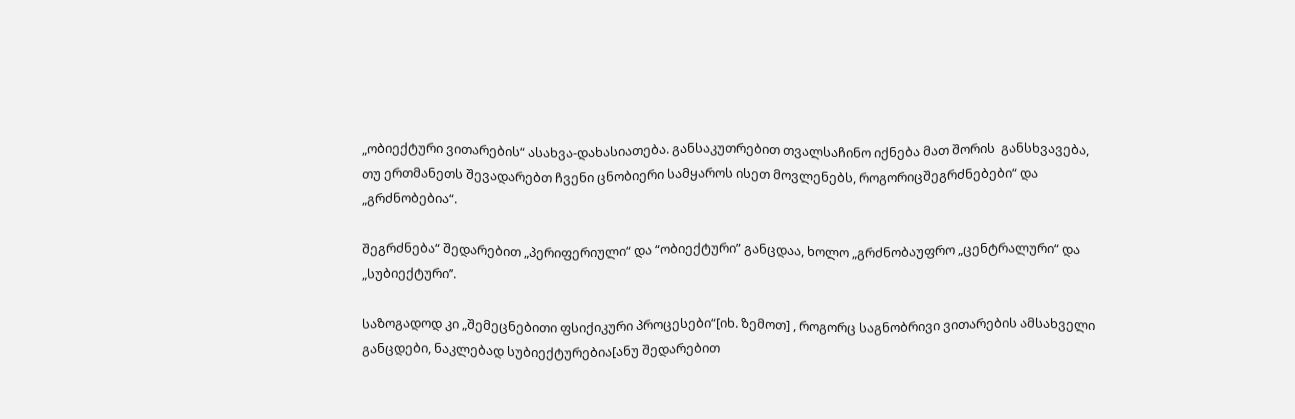„ობიექტური ვითარების“ ასახვა-დახასიათება. განსაკუთრებით თვალსაჩინო იქნება მათ შორის  განსხვავება, თუ ერთმანეთს შევადარებთ ჩვენი ცნობიერი სამყაროს ისეთ მოვლენებს, როგორიცშეგრძნებები“ და „გრძნობებია“.

შეგრძნება“ შედარებით „პერიფერიული“ და “ობიექტური” განცდაა, ხოლო „გრძნობაუფრო „ცენტრალური“ და „სუბიექტური’’.

საზოგადოდ კი „შემეცნებითი ფსიქიკური პროცესები“[იხ. ზემოთ] , როგორც საგნობრივი ვითარების ამსახველი განცდები, ნაკლებად სუბიექტურებია[ანუ შედარებით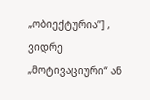„ობიექტურია’’] , ვიდრე „მოტივაციური“ ან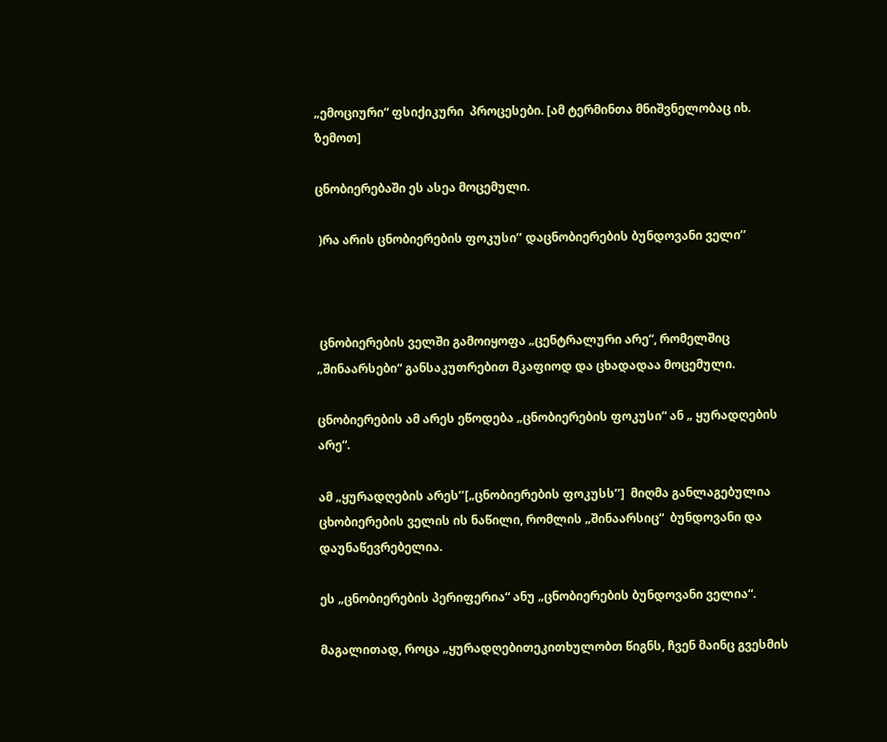„ემოციური“ ფსიქიკური  პროცესები. [ამ ტერმინთა მნიშვნელობაც იხ. ზემოთ]

ცნობიერებაში ეს ასეა მოცემული.

 )რა არის ცნობიერების ფოკუსი’’ დაცნობიერების ბუნდოვანი ველი’’



 ცნობიერების ველში გამოიყოფა „ცენტრალური არე“, რომელშიც „შინაარსები“ განსაკუთრებით მკაფიოდ და ცხადადაა მოცემული.

ცნობიერების ამ არეს ეწოდება „ცნობიერების ფოკუსი“ ან „ ყურადღების არე“.

ამ „ყურადღების არეს’’[„ცნობიერების ფოკუსს’’]  მიღმა განლაგებულია ცხობიერების ველის ის ნაწილი, რომლის „შინაარსიც“  ბუნდოვანი და დაუნაწევრებელია.

ეს „ცნობიერების პერიფერია“ ანუ „ცნობიერების ბუნდოვანი ველია“.

მაგალითად, როცა „ყურადღებითეკითხულობთ წიგნს, ჩვენ მაინც გვესმის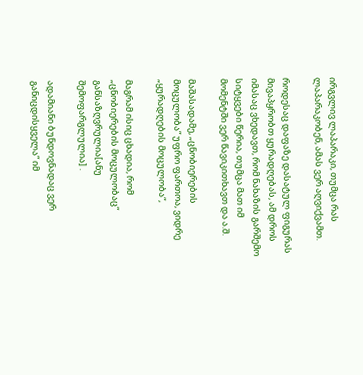ირგვლივ ლაპარაკი, თუმცა რას ლაპარაკობენ, ამას ვერ აღვიქვამთ.

როდესაც დაფაზე დასატულ ფიგურას მივაპყრობთ ყურადღებას, ამ დროს იმასაც ვხედავთ, რომ ნახაზის გარშემო სიტყვები წერია, თუმცა მათ იმ მომენტში ვერ წავიკითხავთ და ა.შ.

მაშასადამე, „ცნობიერების მოცულობა“ უფრო ფართოა, ვიდრე „ყურადღების მოცულობა“,

მაგრამ ისიც ცხადია, რომ „ცნობიერების მოცულობაც“ განსაზღვრულია[ანუ შემოფარგლულია] .

ადამიანი ბუნდოვნადაც ვერ განიცდისყველა“ იმ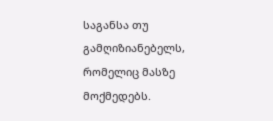საგანსა თუ გამღიზიანებელს, რომელიც მასზე მოქმედებს.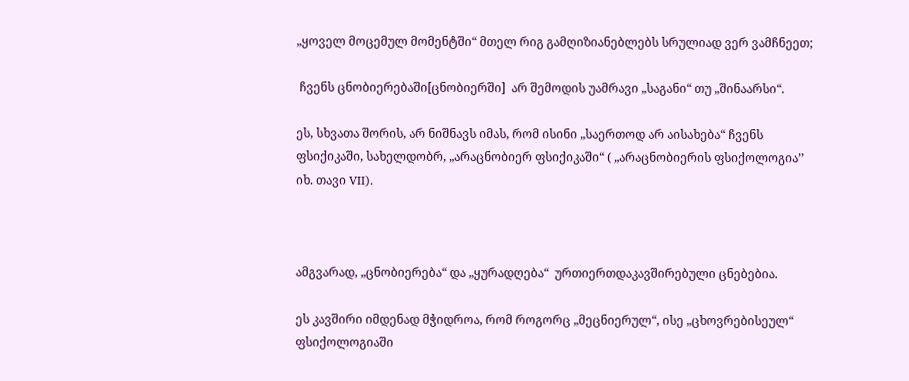„ყოველ მოცემულ მომენტში“ მთელ რიგ გამღიზიანებლებს სრულიად ვერ ვამჩნეეთ;

 ჩვენს ცნობიერებაში[ცნობიერში]  არ შემოდის უამრავი „საგანი“ თუ „შინაარსი“.

ეს, სხვათა შორის, არ ნიშნავს იმას, რომ ისინი „საერთოდ არ აისახება“ ჩვენს ფსიქიკაში, სახელდობრ, „არაცნობიერ ფსიქიკაში“ ( „არაცნობიერის ფსიქოლოგია’’ იხ. თავი VII).



ამგვარად, „ცნობიერება“ და „ყურადღება“  ურთიერთდაკავშირებული ცნებებია.

ეს კავშირი იმდენად მჭიდროა, რომ როგორც „მეცნიერულ“, ისე „ცხოვრებისეულ“ ფსიქოლოგიაში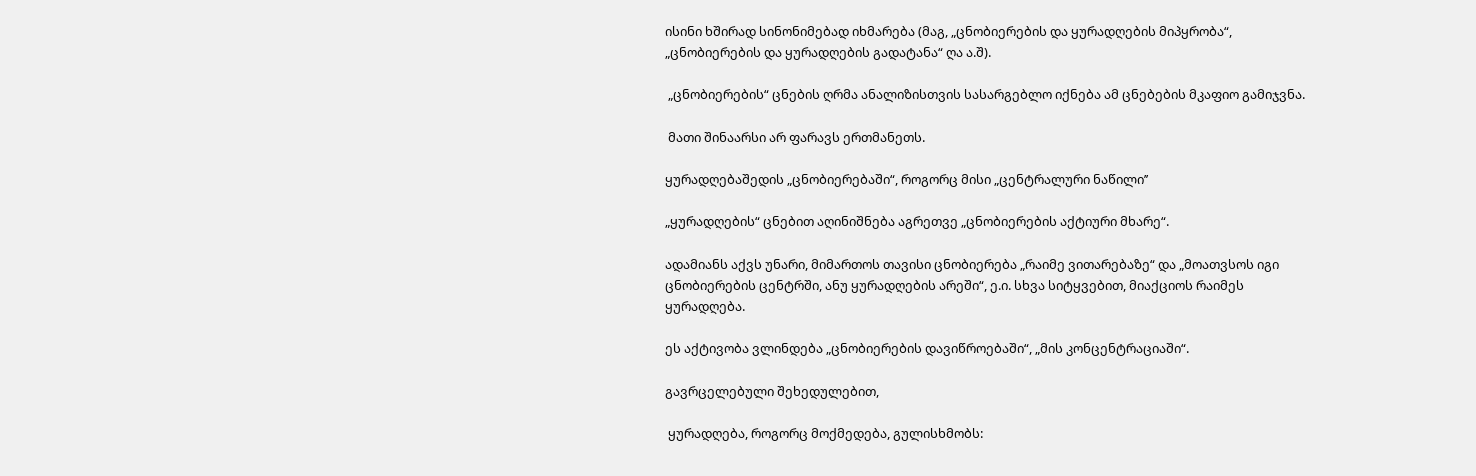ისინი ხშირად სინონიმებად იხმარება (მაგ, „ცნობიერების და ყურადღების მიპყრობა“, „ცნობიერების და ყურადღების გადატანა“ ღა ა.შ).

 „ცნობიერების“ ცნების ღრმა ანალიზისთვის სასარგებლო იქნება ამ ცნებების მკაფიო გამიჯვნა.

 მათი შინაარსი არ ფარავს ერთმანეთს.

ყურადღებაშედის „ცნობიერებაში“, როგორც მისი „ცენტრალური ნაწილი’’

„ყურადღების“ ცნებით აღინიშნება აგრეთვე „ცნობიერების აქტიური მხარე“.

ადამიანს აქვს უნარი, მიმართოს თავისი ცნობიერება „რაიმე ვითარებაზე“ და „მოათვსოს იგი ცნობიერების ცენტრში, ანუ ყურადღების არეში“, ე.ი. სხვა სიტყვებით, მიაქციოს რაიმეს ყურადღება.

ეს აქტივობა ვლინდება „ცნობიერების დავიწროებაში“, „მის კონცენტრაციაში“.

გავრცელებული შეხედულებით,

 ყურადღება, როგორც მოქმედება, გულისხმობს: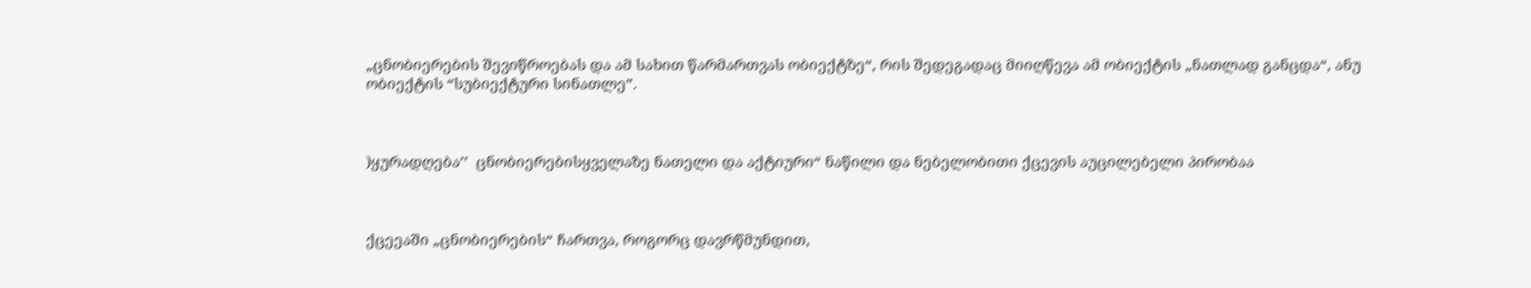„ცნობიერების შევიწროებას და ამ სახით წარმართვას ობიექტზე“, რის შედეგადაც მიიღწევა ამ ობიექტის „ნათლად განცდა“, ანუ ობიექტის “სუბიექტური სინათლე”.



)ყურადღება’’  ცნობიერებისყველაზე ნათელი და აქტიური“ ნაწილი და ნებელობითი ქცევის აუცილებელი პირობაა



ქცეეაში „ცნობიერების“ ჩართვა, როგორც დავრწმუნდით,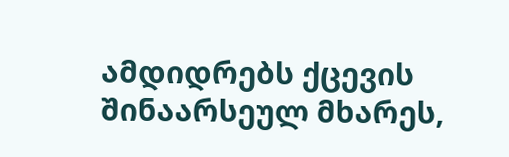ამდიდრებს ქცევის შინაარსეულ მხარეს,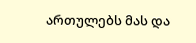ართულებს მას და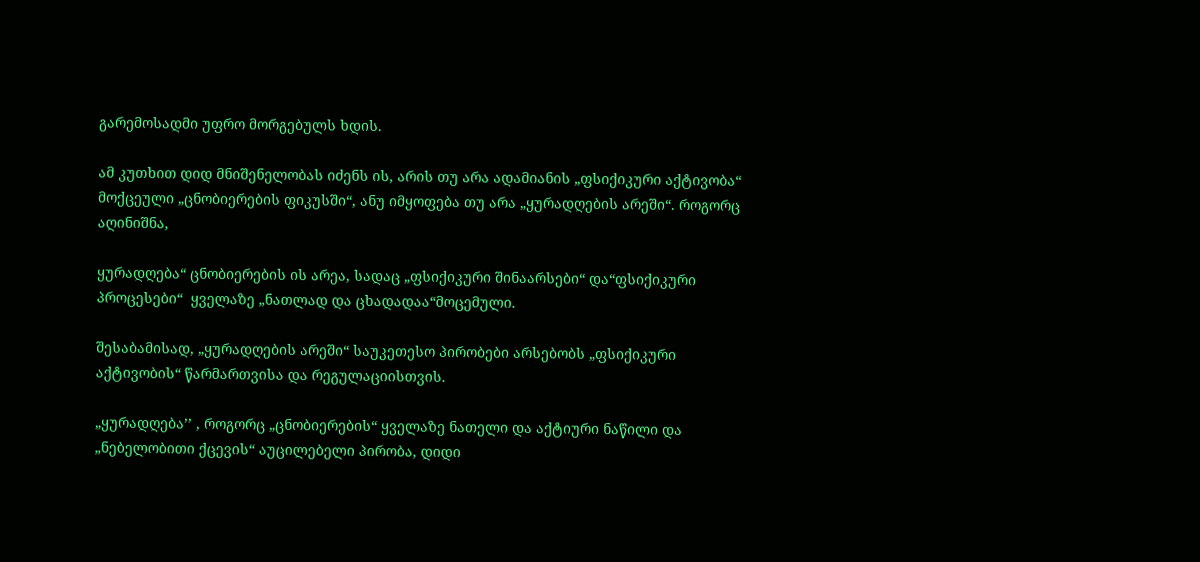გარემოსადმი უფრო მორგებულს ხდის.

ამ კუთხით დიდ მნიშენელობას იძენს ის, არის თუ არა ადამიანის „ფსიქიკური აქტივობა“ მოქცეული „ცნობიერების ფიკუსში“, ანუ იმყოფება თუ არა „ყურადღების არეში“. როგორც აღინიშნა,

ყურადღება“ ცნობიერების ის არეა, სადაც „ფსიქიკური შინაარსები“ და“ფსიქიკური  პროცესები“  ყველაზე „ნათლად და ცხადადაა“მოცემული.

შესაბამისად, „ყურადღების არეში“ საუკეთესო პირობები არსებობს „ფსიქიკური აქტივობის“ წარმართვისა და რეგულაციისთვის.

„ყურადღება’’ , როგორც „ცნობიერების“ ყველაზე ნათელი და აქტიური ნაწილი და „ნებელობითი ქცევის“ აუცილებელი პირობა, დიდი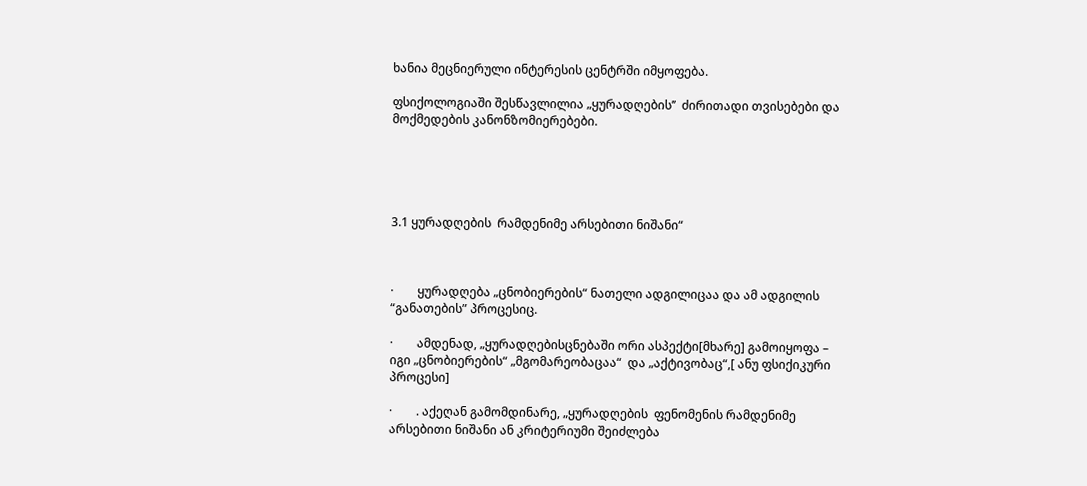ხანია მეცნიერული ინტერესის ცენტრში იმყოფება.

ფსიქოლოგიაში შესწავლილია „ყურადღების’’  ძირითადი თვისებები და მოქმედების კანონზომიერებები.





3.1 ყურადღების  რამდენიმე არსებითი ნიშანი“



·        ყურადღება „ცნობიერების“ ნათელი ადგილიცაა და ამ ადგილის “განათების” პროცესიც.

·        ამდენად, „ყურადღებისცნებაში ორი ასპექტი[მხარე] გამოიყოფა – იგი „ცნობიერების“ „მგომარეობაცაა“  და „აქტივობაც“,[ ანუ ფსიქიკური პროცესი]

·        . აქეღან გამომდინარე, „ყურადღების  ფენომენის რამდენიმე არსებითი ნიშანი ან კრიტერიუმი შეიძლება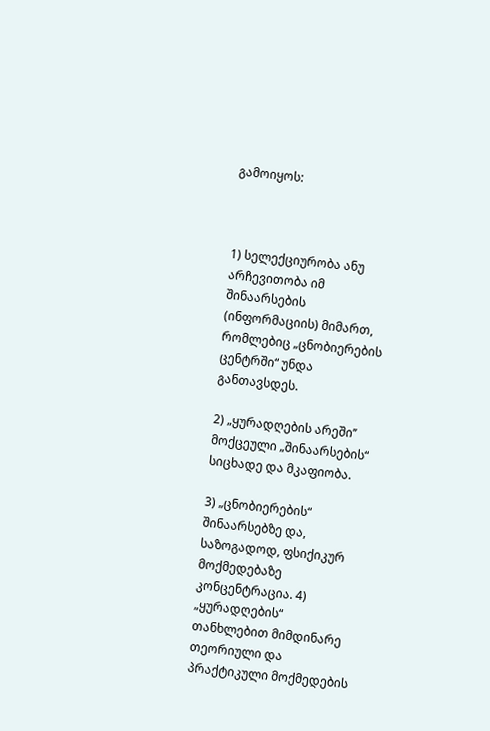გამოიყოს:



1) სელექციურობა ანუ არჩევითობა იმ შინაარსების (ინფორმაციის) მიმართ, რომლებიც „ცნობიერების ცენტრში“ უნდა განთავსდეს.

2) „ყურადღების არეში’’  მოქცეული „შინაარსების“ სიცხადე და მკაფიობა.

3) „ცნობიერების“ შინაარსებზე და, საზოგადოდ, ფსიქიკურ მოქმედებაზე კონცენტრაცია. 4) „ყურადღების“ თანხლებით მიმდინარე თეორიული და პრაქტიკული მოქმედების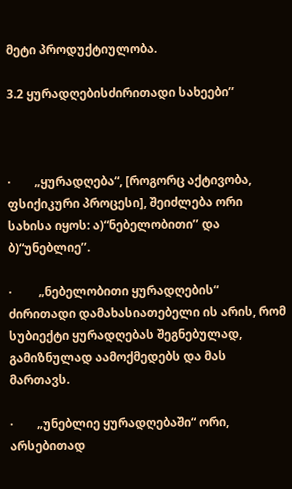მეტი პროდუქტიულობა.

3.2 ყურადღებისძირითადი სახეები’’



·        „ყურადღება“, [როგორც აქტივობა, ფსიქიკური პროცესი], შეიძლება ორი სახისა იყოს: ა)“ნებელობითი’’ და ბ)“უნებლიე’’.

·         „ნებელობითი ყურადღების“  ძირითადი დამახასიათებელი ის არის, რომ სუბიექტი ყურადღებას შეგნებულად, გამიზნულად აამოქმედებს და მას მართავს.

·        „უნებლიე ყურადღებაში“ ორი, არსებითად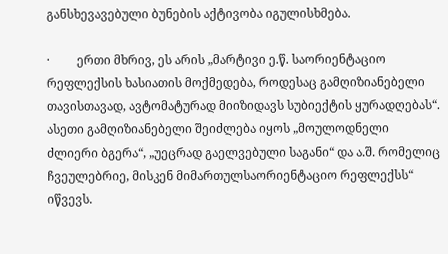განსხევავებული ბუნების აქტივობა იგულისხმება.

·         ერთი მხრივ, ეს არის „მარტივი ე.წ. საორიენტაციო რეფლექსის ხასიათის მოქმედება, როდესაც გამღიზიანებელი თავისთავად, ავტომატურად მიიზიდავს სუბიექტის ყურადღებას“. ასეთი გამღიზიანებელი შეიძლება იყოს „მოულოდნელი ძლიერი ბგერა“, „უეცრად გაელვებული საგანი“ და ა.შ. რომელიც ჩვეულებრიე, მისკენ მიმართულსაორიენტაციო რეფლექსს“ იწვევს.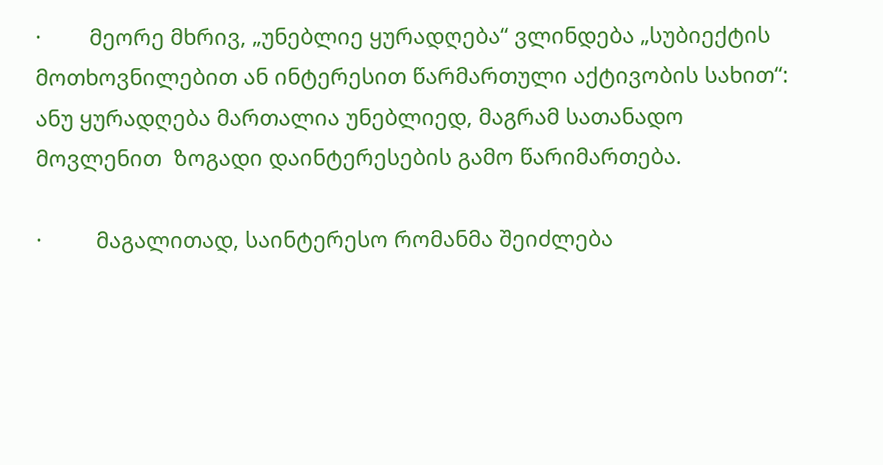·        მეორე მხრივ, „უნებლიე ყურადღება“ ვლინდება „სუბიექტის მოთხოვნილებით ან ინტერესით წარმართული აქტივობის სახით“: ანუ ყურადღება მართალია უნებლიედ, მაგრამ სათანადო მოვლენით  ზოგადი დაინტერესების გამო წარიმართება.

·         მაგალითად, საინტერესო რომანმა შეიძლება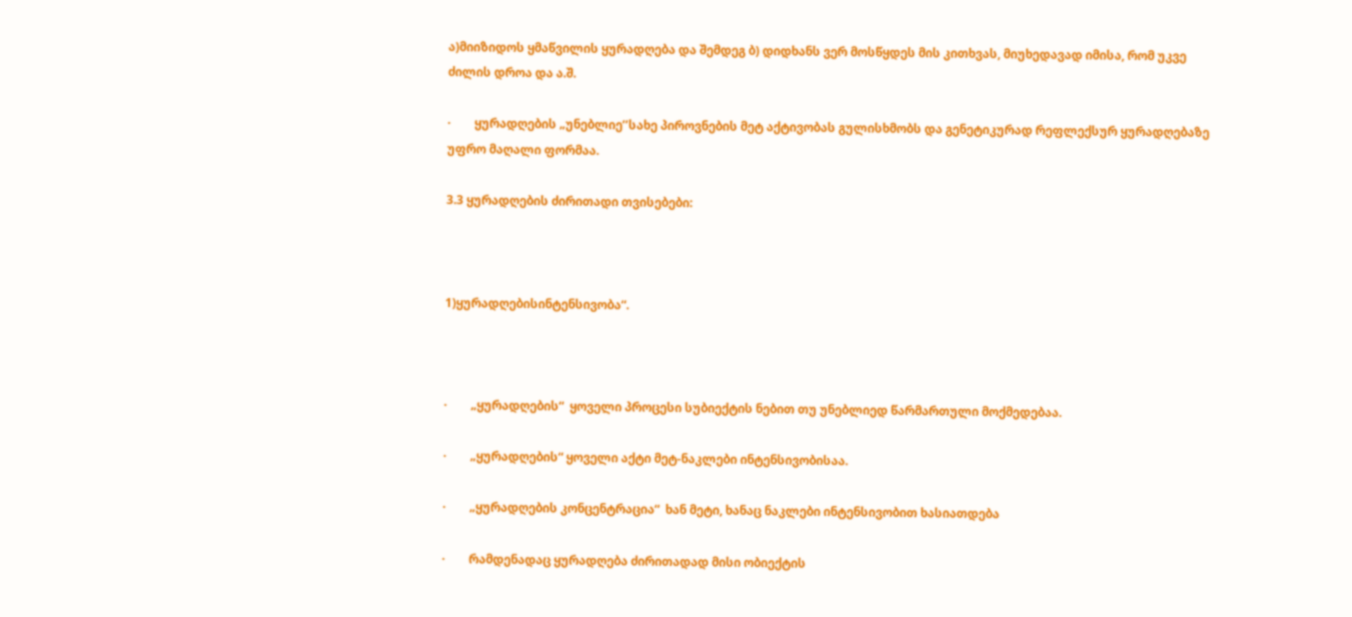ა)მიიზიდოს ყმაწვილის ყურადღება და შემდეგ ბ) დიდხანს ვერ მოსწყდეს მის კითხვას, მიუხედავად იმისა, რომ უკვე ძილის დროა და ა.შ.

·        ყურადღების „უნებლიე’’სახე პიროვნების მეტ აქტივობას გულისხმობს და გენეტიკურად რეფლექსურ ყურადღებაზე უფრო მაღალი ფორმაა.

3.3 ყურადღების ძირითადი თვისებები:



1)ყურადღებისინტენსივობა“.



·        „ყურადღების“  ყოველი პროცესი სუბიექტის ნებით თუ უნებლიედ წარმართული მოქმედებაა.

·        „ყურადღების“ ყოველი აქტი მეტ-ნაკლები ინტენსივობისაა.

·        „ყურადღების კონცენტრაცია“  ხან მეტი, ხანაც ნაკლები ინტენსივობით ხასიათდება

·        რამდენადაც ყურადღება ძირითადად მისი ობიექტის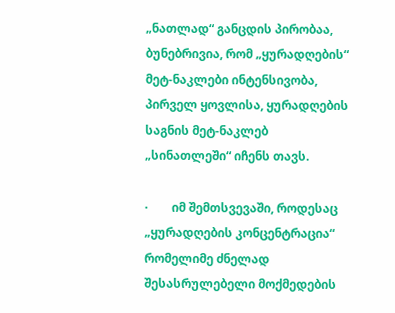„ნათლად“ განცდის პირობაა, ბუნებრივია, რომ „ყურადღების“ მეტ-ნაკლები ინტენსივობა, პირველ ყოვლისა, ყურადღების საგნის მეტ-ნაკლებ „სინათლეში“ იჩენს თავს.

·        იმ შემთსვევაში, როდესაც „ყურადღების კონცენტრაცია“ რომელიმე ძნელად შესასრულებელი მოქმედების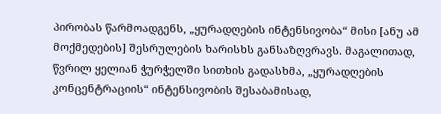პირობას წარმოადგენს, „ყურადღების ინტენსივობა“ მისი [ანუ ამ მოქმედების] შესრულების ხარისხს განსაზღვრავს. მაგალითად, წვრილ ყელიან ჭურჭელში სითხის გადასხმა, „ყურადღების კონცენტრაციის“ ინტენსივობის შესაბამისად,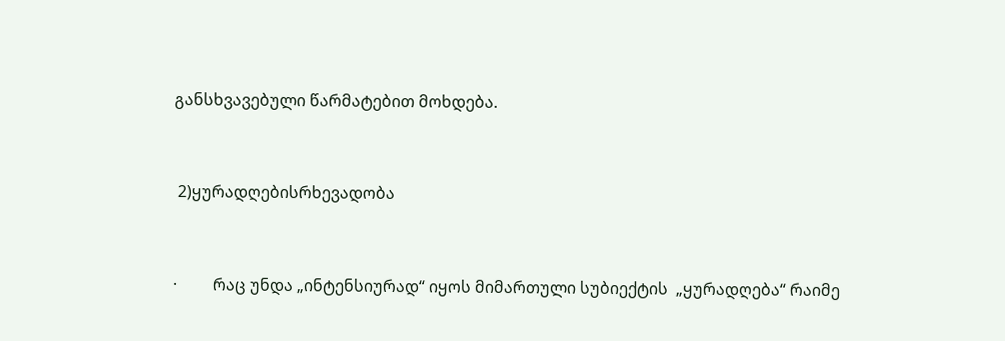განსხვავებული წარმატებით მოხდება.



 2)ყურადღებისრხევადობა



·         რაც უნდა „ინტენსიურად“ იყოს მიმართული სუბიექტის  „ყურადღება“ რაიმე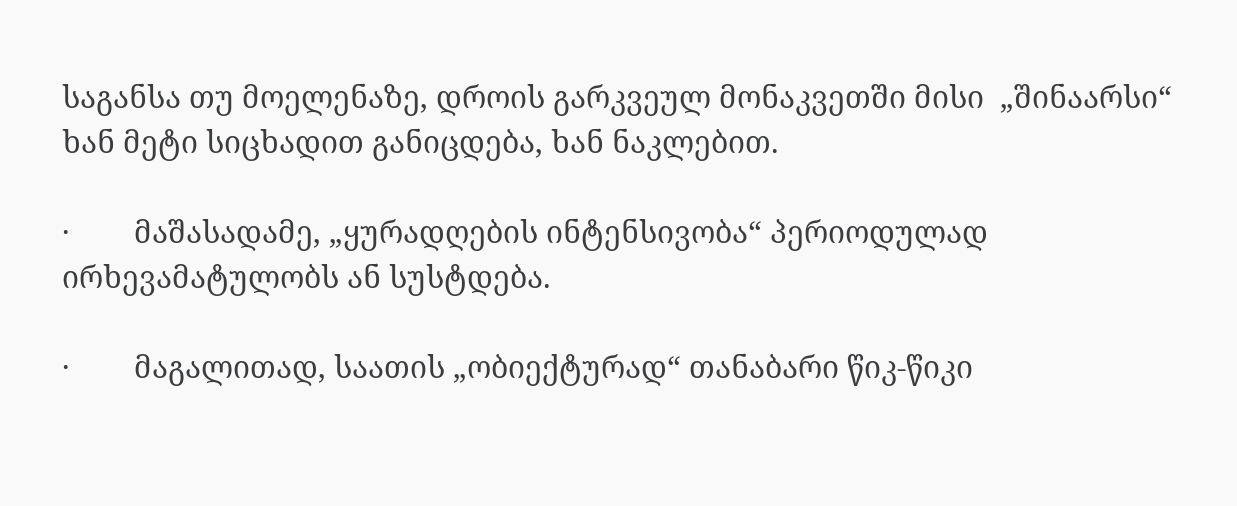საგანსა თუ მოელენაზე, დროის გარკვეულ მონაკვეთში მისი  „შინაარსი“  ხან მეტი სიცხადით განიცდება, ხან ნაკლებით.

·        მაშასადამე, „ყურადღების ინტენსივობა“ პერიოდულად ირხევამატულობს ან სუსტდება.

·        მაგალითად, საათის „ობიექტურად“ თანაბარი წიკ-წიკი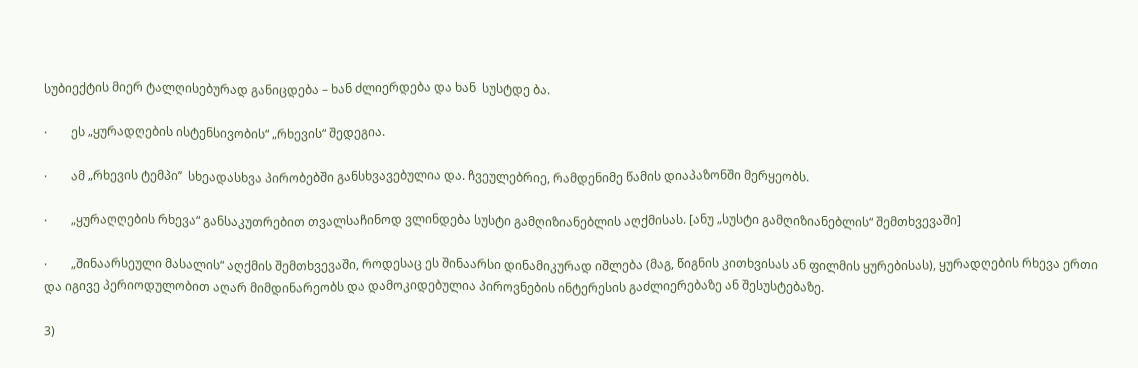სუბიექტის მიერ ტალღისებურად განიცდება – ხან ძლიერდება და ხან  სუსტდე ბა.

·        ეს „ყურადღების ისტენსივობის“ „რხევის“ შედეგია.

·        ამ „რხევის ტემპი’’  სხეადასხვა პირობებში განსხვავებულია და. ჩვეულებრიე, რამდენიმე წამის დიაპაზონში მერყეობს.

·        „ყურაღღების რხევა“ განსაკუთრებით თვალსაჩინოდ ვლინდება სუსტი გამღიზიანებლის აღქმისას. [ანუ „სუსტი გამღიზიანებლის“ შემთხვევაში]

·        „შინაარსეული მასალის“ აღქმის შემთხვევაში, როდესაც ეს შინაარსი დინამიკურად იშლება (მაგ, წიგნის კითხვისას ან ფილმის ყურებისას), ყურადღების რხევა ერთი და იგივე პერიოდულობით აღარ მიმდინარეობს და დამოკიდებულია პიროვნების ინტერესის გაძლიერებაზე ან შესუსტებაზე.

3)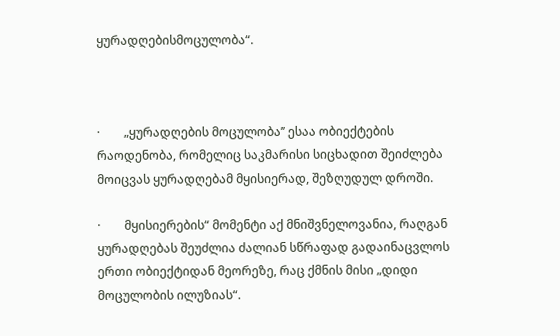ყურადღებისმოცულობა“.



·        „ყურადღების მოცულობა’’ ესაა ობიექტების რაოდენობა, რომელიც საკმარისი სიცხადით შეიძლება მოიცვას ყურადღებამ მყისიერად, შეზღუდულ დროში.

·        მყისიერების“ მომენტი აქ მნიშვნელოვანია, რაღგან ყურადღებას შეუძლია ძალიან სწრაფად გადაინაცვლოს ერთი ობიექტიდან მეორეზე, რაც ქმნის მისი „დიდი მოცულობის ილუზიას“.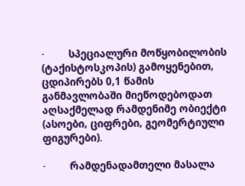·        სპეციალური მოწყობილობის (ტაქისტოსკოპის) გამოყენებით, ცდიპირებს 0,1 წამის განმავლობაში მიეწოდებოდათ აღსაქმელად რამდენიმე ობიექტი (ასოები, ციფრები, გეომერტიული ფიგურები).

·        რამდენადამთელი მასალა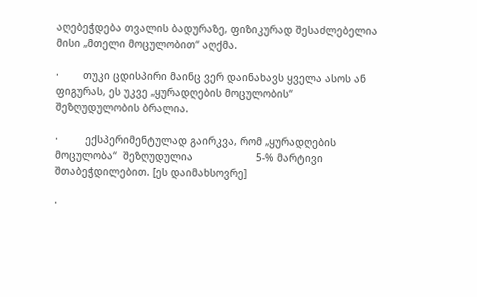აღებეჭდება თვალის ბადურაზე, ფიზიკურად შესაძლებელია მისი „მთელი მოცულობით“ აღქმა.

·        თუკი ცდისპირი მაინც ვერ დაინახავს ყველა ასოს ან ფიგურას, ეს უკვე „ყურადღების მოცულობის“ შეზღუდულობის ბრალია.

·         ექსპერიმენტულად გაირკვა, რომ „ყურადღების მოცულობა“  შეზღუდულია                     5-% მარტივი შთაბეჭდილებით. [ეს დაიმახსოვრე]

·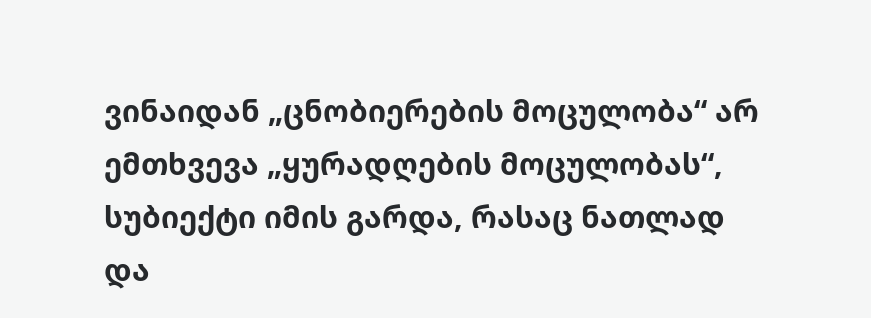ვინაიდან „ცნობიერების მოცულობა“ არ ემთხვევა „ყურადღების მოცულობას“, სუბიექტი იმის გარდა, რასაც ნათლად და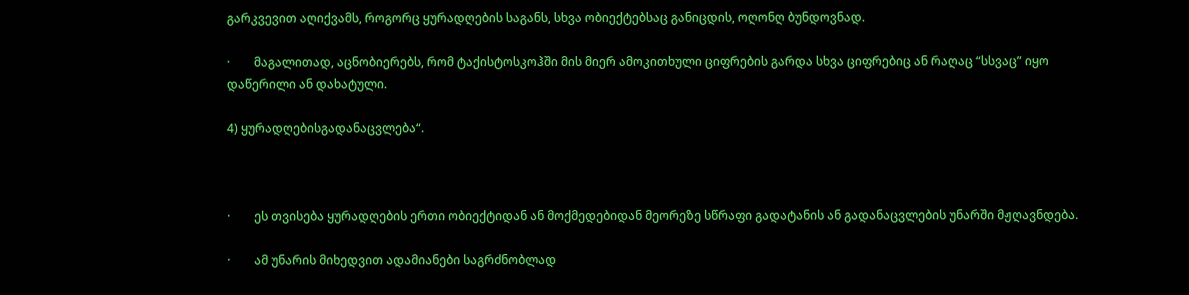გარკვევით აღიქვამს, როგორც ყურადღების საგანს, სხვა ობიექტებსაც განიცდის, ოღონღ ბუნდოვნად.

·        მაგალითად, აცნობიერებს, რომ ტაქისტოსკოჰში მის მიერ ამოკითხული ციფრების გარდა სხვა ციფრებიც ან რაღაც “სსვაც” იყო დაწერილი ან დახატული.

4) ყურადღებისგადანაცვლება“.



·        ეს თვისება ყურადღების ერთი ობიექტიდან ან მოქმედებიდან მეორეზე სწრაფი გადატანის ან გადანაცვლების უნარში მჟღავნდება.

·        ამ უნარის მიხედვით ადამიანები საგრძნობლად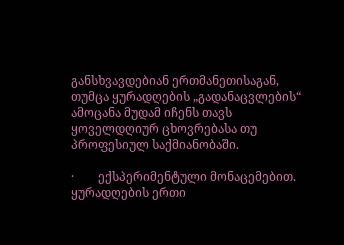განსხვავდებიან ერთმანეთისაგან, თუმცა ყურადღების „გადანაცვლების“ ამოცანა მუდამ იჩენს თავს ყოველდღიურ ცხოვრებასა თუ პროფესიულ საქმიანობაში.

·        ექსპერიმენტული მონაცემებით. ყურადღების ერთი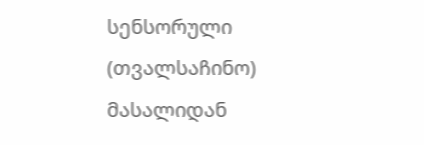სენსორული (თვალსაჩინო) მასალიდან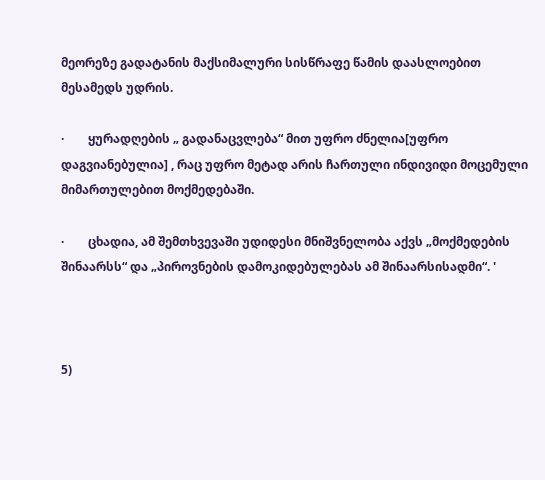მეორეზე გადატანის მაქსიმალური სისწრაფე წამის დაასლოებით მესამედს უდრის.

·        ყურადღების „ გადანაცვლება“ მით უფრო ძნელია[უფრო დაგვიანებულია] , რაც უფრო მეტად არის ჩართული ინდივიდი მოცემული მიმართულებით მოქმედებაში.

·        ცხადია, ამ შემთხვევაში უდიდესი მნიშვნელობა აქვს „მოქმედების შინაარსს“ და „პიროვნების დამოკიდებულებას ამ შინაარსისადმი“. '



5)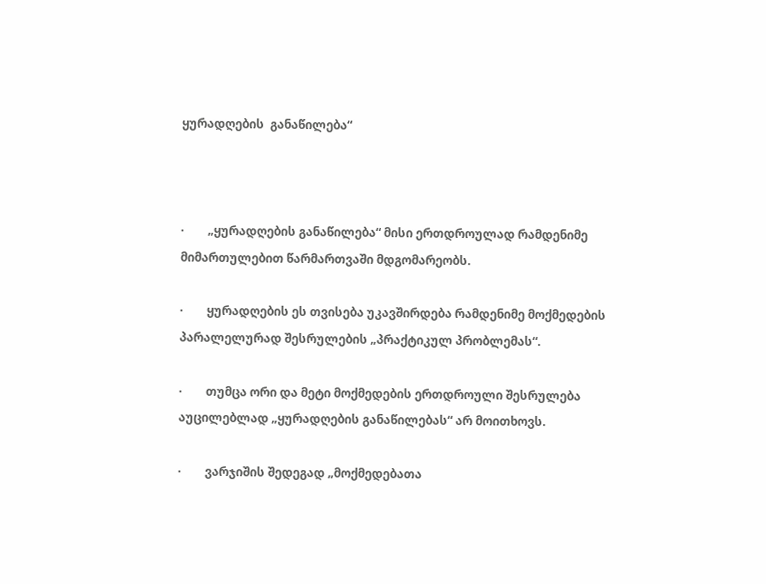ყურადღების  განაწილება“



·        „ყურადღების განაწილება“ მისი ერთდროულად რამდენიმე მიმართულებით წარმართვაში მდგომარეობს.

·        ყურადღების ეს თვისება უკავშირდება რამდენიმე მოქმედების პარალელურად შესრულების „პრაქტიკულ პრობლემას“.

·        თუმცა ორი და მეტი მოქმედების ერთდროული შესრულება აუცილებლად „ყურადღების განაწილებას“ არ მოითხოვს.

·        ვარჯიშის შედეგად „მოქმედებათა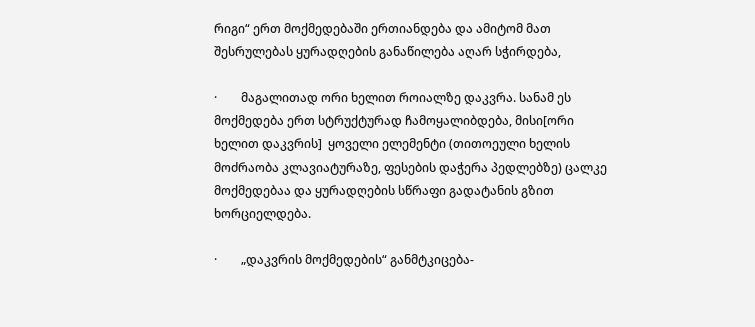რიგი“ ერთ მოქმედებაში ერთიანდება და ამიტომ მათ შესრულებას ყურადღების განაწილება აღარ სჭირდება,

·        მაგალითად ორი ხელით როიალზე დაკვრა. სანამ ეს მოქმედება ერთ სტრუქტურად ჩამოყალიბდება, მისი[ორი ხელით დაკვრის]  ყოველი ელემენტი (თითოეული ხელის მოძრაობა კლავიატურაზე, ფესების დაჭერა პედლებზე) ცალკე მოქმედებაა და ყურადღების სწრაფი გადატანის გზით ხორციელდება.

·        „დაკვრის მოქმედების“ განმტკიცება-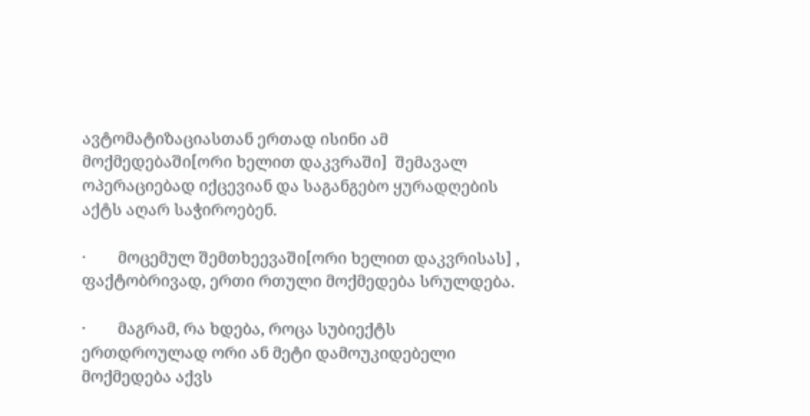ავტომატიზაციასთან ერთად ისინი ამ მოქმედებაში[ორი ხელით დაკვრაში]  შემავალ ოპერაციებად იქცევიან და საგანგებო ყურადღების აქტს აღარ საჭიროებენ.

·        მოცემულ შემთხეევაში[ორი ხელით დაკვრისას] , ფაქტობრივად, ერთი რთული მოქმედება სრულდება.

·        მაგრამ, რა ხდება, როცა სუბიექტს ერთდროულად ორი ან მეტი დამოუკიდებელი მოქმედება აქვს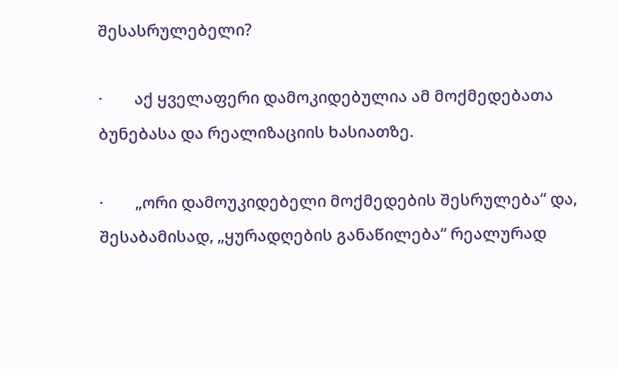შესასრულებელი?

·        აქ ყველაფერი დამოკიდებულია ამ მოქმედებათა ბუნებასა და რეალიზაციის ხასიათზე.

·        „ორი დამოუკიდებელი მოქმედების შესრულება“ და, შესაბამისად, „ყურადღების განაწილება“ რეალურად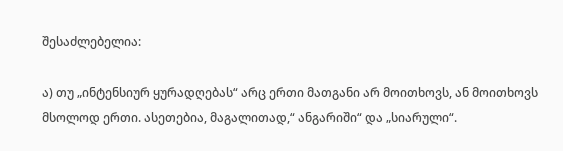შესაძლებელია:

ა) თუ „ინტენსიურ ყურადღებას“ არც ერთი მათგანი არ მოითხოვს, ან მოითხოვს მსოლოდ ერთი. ასეთებია, მაგალითად,“ ანგარიში“ და „სიარული“.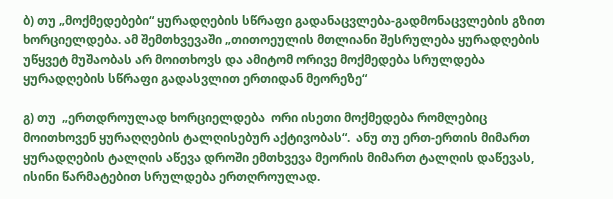ბ) თუ „მოქმედებები“ ყურადღების სწრაფი გადანაცვლება-გადმონაცვლების გზით ხორციელდება. ამ შემთხვევაში „თითოეულის მთლიანი შესრულება ყურადღების უწყვეტ მუშაობას არ მოითხოვს და ამიტომ ორივე მოქმედება სრულდება ყურადღების სწრაფი გადასვლით ერთიდან მეორეზე“

გ) თუ  „ერთდროულად ხორციელდება  ორი ისეთი მოქმედება რომლებიც მოითხოვენ ყურაღღების ტალღისებურ აქტივობას“.  ანუ თუ ერთ-ერთის მიმართ ყურადღების ტალღის აწევა დროში ემთხვევა მეორის მიმართ ტალღის დაწევას, ისინი წარმატებით სრულდება ერთღროულად.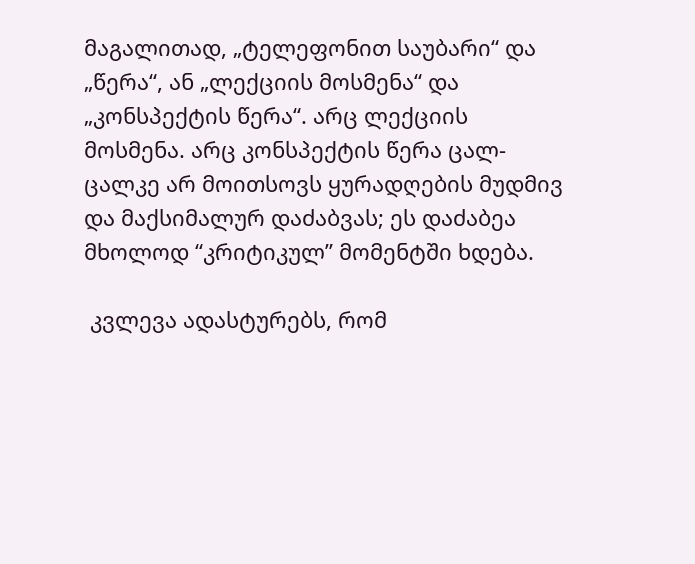მაგალითად, „ტელეფონით საუბარი“ და „წერა“, ან „ლექციის მოსმენა“ და „კონსპექტის წერა“. არც ლექციის მოსმენა. არც კონსპექტის წერა ცალ-ცალკე არ მოითსოვს ყურადღების მუდმივ და მაქსიმალურ დაძაბვას; ეს დაძაბეა მხოლოდ “კრიტიკულ” მომენტში ხდება.

 კვლევა ადასტურებს, რომ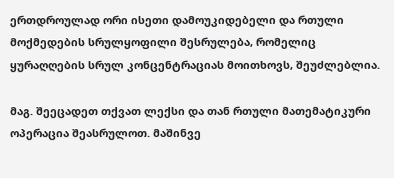ერთდროულად ორი ისეთი დამოუკიდებელი და რთული მოქმედების სრულყოფილი შესრულება, რომელიც ყურაღღების სრულ კონცენტრაციას მოითხოვს, შეუძლებლია.

მაგ. შეეცადეთ თქვათ ლექსი და თან რთული მათემატიკური ოპერაცია შეასრულოთ. მაშინვე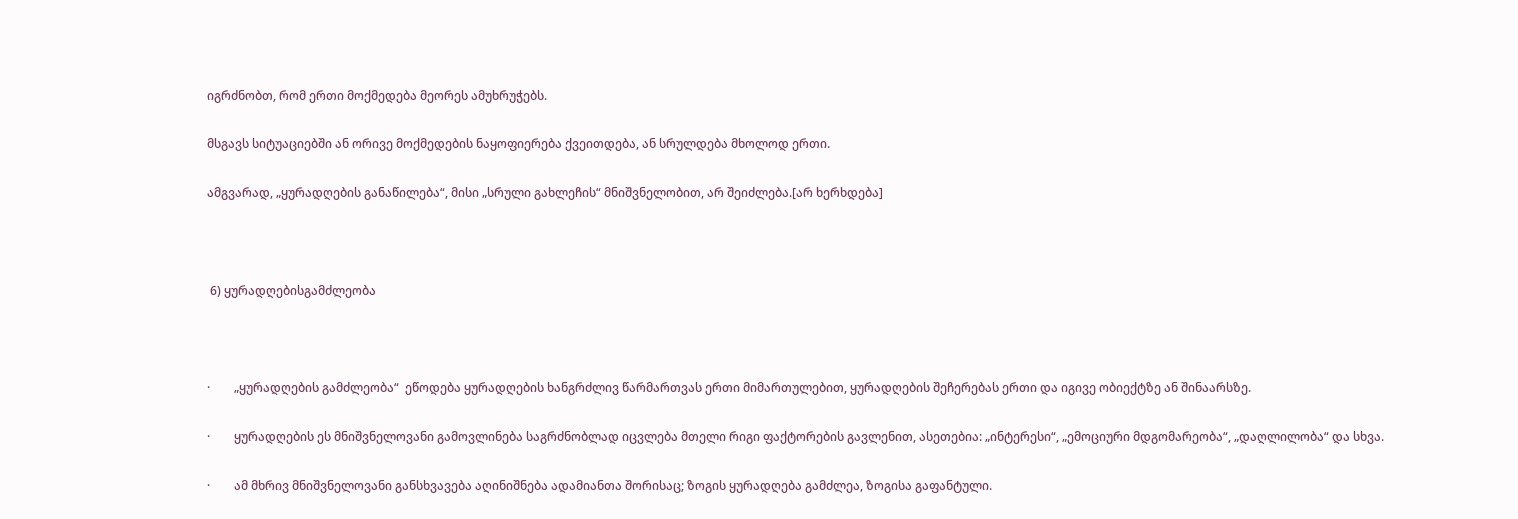იგრძნობთ, რომ ერთი მოქმედება მეორეს ამუხრუჭებს.

მსგავს სიტუაციებში ან ორივე მოქმედების ნაყოფიერება ქვეითდება, ან სრულდება მხოლოდ ერთი.

ამგვარად, „ყურადღების განაწილება“, მისი „სრული გახლეჩის“ მნიშვნელობით, არ შეიძლება.[არ ხერხდება]



 6) ყურადღებისგამძლეობა



·        „ყურადღების გამძლეობა“  ეწოდება ყურადღების ხანგრძლივ წარმართვას ერთი მიმართულებით, ყურადღების შეჩერებას ერთი და იგივე ობიექტზე ან შინაარსზე.

·        ყურადღების ეს მნიშვნელოვანი გამოვლინება საგრძნობლად იცვლება მთელი რიგი ფაქტორების გავლენით, ასეთებია: „ინტერესი“, „ემოციური მდგომარეობა“, „დაღლილობა“ და სხვა.

·        ამ მხრივ მნიშვნელოვანი განსხვავება აღინიშნება ადამიანთა შორისაც; ზოგის ყურადღება გამძლეა, ზოგისა გაფანტული.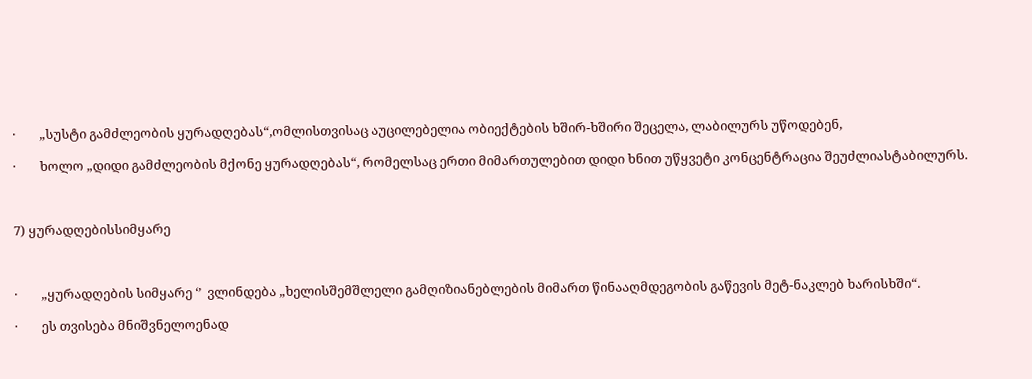·        „სუსტი გამძლეობის ყურადღებას“,ომლისთვისაც აუცილებელია ობიექტების ხშირ-ხშირი შეცელა, ლაბილურს უწოდებენ,

·        ხოლო „დიდი გამძლეობის მქონე ყურადღებას“, რომელსაც ერთი მიმართულებით დიდი ხნით უწყვეტი კონცენტრაცია შეუძლიასტაბილურს.



7) ყურადღებისსიმყარე



·        „ყურადღების სიმყარე ‘’  ვლინდება „ხელისშემშლელი გამღიზიანებლების მიმართ წინააღმდეგობის გაწევის მეტ-ნაკლებ ხარისხში“.

·        ეს თვისება მნიშვნელოენად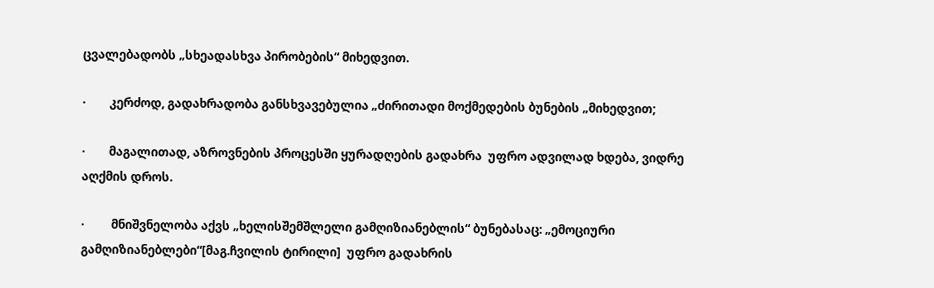ცვალებადობს „სხეადასხვა პირობების“ მიხედვით.

·        კერძოდ, გადახრადობა განსხვავებულია „ძირითადი მოქმედების ბუნების „მიხედვით;

·        მაგალითად, აზროვნების პროცესში ყურადღების გადახრა  უფრო ადვილად ხდება, ვიდრე აღქმის დროს.

·         მნიშვნელობა აქვს „ხელისშემშლელი გამღიზიანებლის“ ბუნებასაც: „ემოციური გამღიზიანებლები“[მაგ.ჩვილის ტირილი]  უფრო გადახრის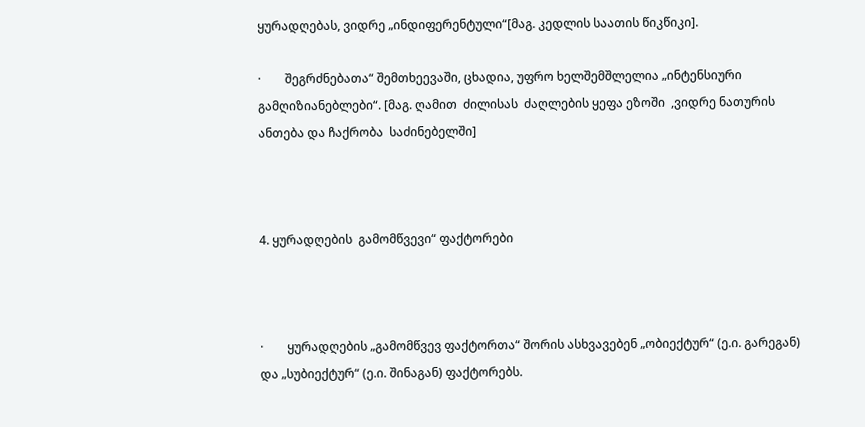ყურადღებას, ვიდრე „ინდიფერენტული“[მაგ. კედლის საათის წიკწიკი].

·        შეგრძნებათა“ შემთხეევაში, ცხადია, უფრო ხელშემშლელია „ინტენსიური გამღიზიანებლები“. [მაგ. ღამით  ძილისას  ძაღლების ყეფა ეზოში  ,ვიდრე ნათურის ანთება და ჩაქრობა  საძინებელში]



4. ყურადღების  გამომწვევი“ ფაქტორები



·        ყურადღების „გამომწვევ ფაქტორთა“ შორის ასხვავებენ „ობიექტურ“ (ე.ი. გარეგან) და „სუბიექტურ“ (ე.ი. შინაგან) ფაქტორებს.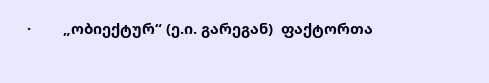·        „ობიექტურ“ (ე.ი. გარეგან)  ფაქტორთა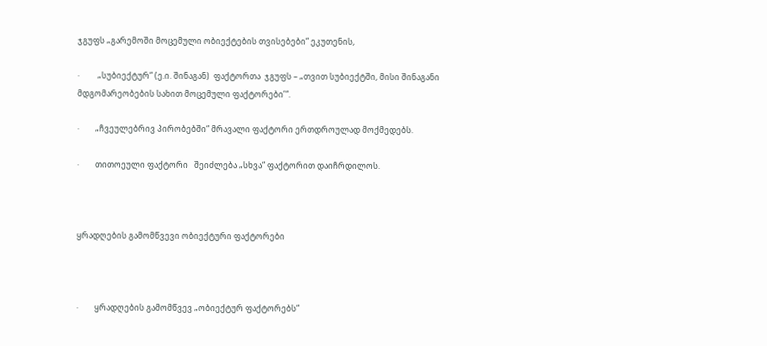ჯგუფს „გარემოში მოცემული ობიექტების თვისებები“ ეკუთენის,

·         „სუბიექტურ“ (ე.ი. შინაგან)  ფაქტორთა  ჯგუფს – „თვით სუბიექტში, მისი შინაგანი მდგომარეობების სახით მოცემული ფაქტორები’“.

·        „ჩვეულებრივ პირობებში“ მრავალი ფაქტორი ერთდროულად მოქმედებს.

·        თითოეული ფაქტორი   შეიძლება „სხვა“ ფაქტორით დაიჩრდილოს.



ყრადღების გამომწვევი ობიექტური ფაქტორები



·        ყრადღების გამომწვევ „ობიექტურ ფაქტორებს“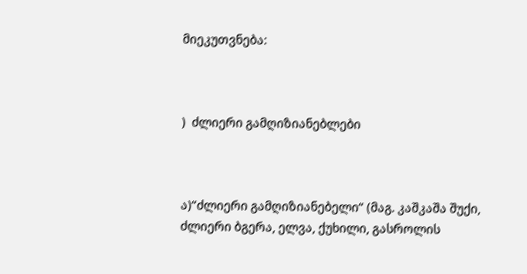მიეკუთვნება:



)  ძლიერი გამღიზიანებლები



ა)“ძლიერი გამღიზიანებელი“ (მაგ. კაშკაშა შუქი, ძლიერი ბგერა, ელვა, ქუხილი, გასროლის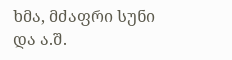ხმა, მძაფრი სუნი და ა.შ.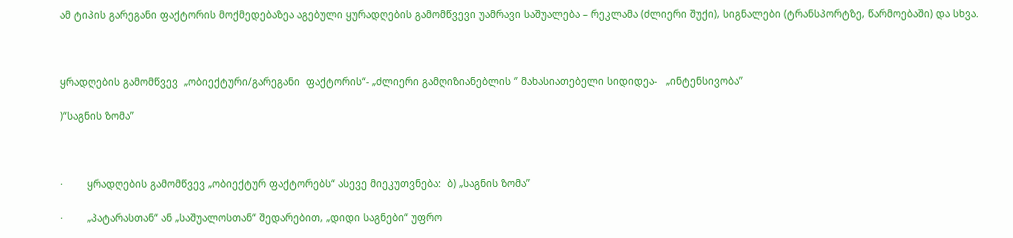ამ ტიპის გარეგანი ფაქტორის მოქმედებაზეა აგებული ყურადღების გამომწვევი უამრავი საშუალება – რეკლამა (ძლიერი შუქი), სიგნალები (ტრანსპორტზე, წარმოებაში) და სხვა.



ყრადღების გამომწვევ  „ობიექტური/გარეგანი  ფაქტორის“- „ძლიერი გამღიზიანებლის ‘’ მახასიათებელი სიდიდეა-   „ინტენსივობა’’

)“საგნის ზომა’’



·        ყრადღების გამომწვევ „ობიექტურ ფაქტორებს“ ასევე მიეკუთვნება:  ბ) „საგნის ზომა’’

·        „პატარასთან“ ან „საშუალოსთან“ შედარებით, „დიდი საგნები“ უფრო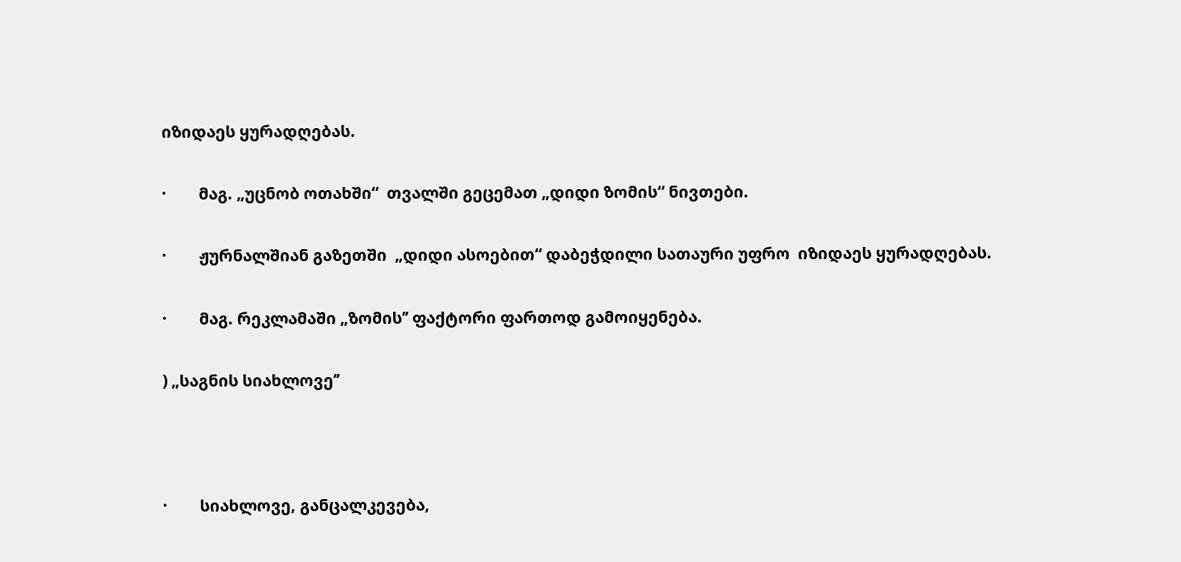იზიდაეს ყურადღებას.

·        მაგ. „უცნობ ოთახში“  თვალში გეცემათ „დიდი ზომის“ ნივთები.

·        ჟურნალშიან გაზეთში  „დიდი ასოებით“ დაბეჭდილი სათაური უფრო  იზიდაეს ყურადღებას.

·        მაგ. რეკლამაში „ზომის’’ ფაქტორი ფართოდ გამოიყენება.

) „საგნის სიახლოვე’’



·        სიახლოვე, განცალკევება,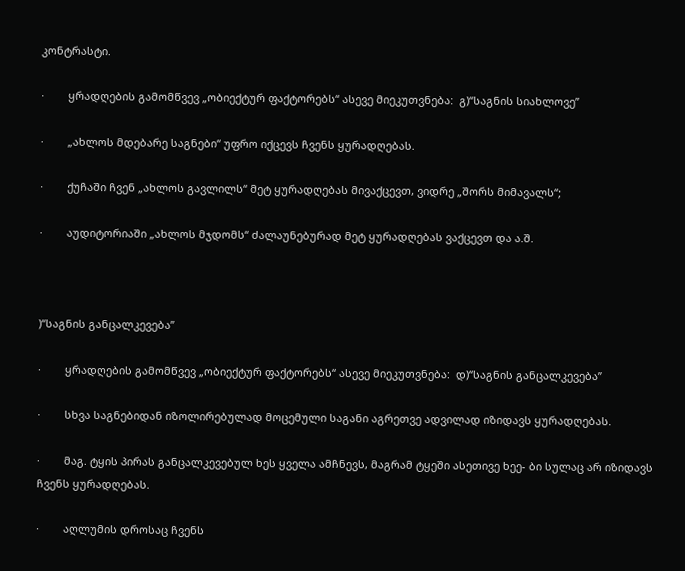კონტრასტი.

·        ყრადღების გამომწვევ „ობიექტურ ფაქტორებს“ ასევე მიეკუთვნება:  გ)“საგნის სიახლოვე’’

·        „ახლოს მდებარე საგნები“ უფრო იქცევს ჩვენს ყურადღებას.

·        ქუჩაში ჩვენ „ახლოს გავლილს“ მეტ ყურადღებას მივაქცევთ, ვიდრე „შორს მიმავალს“;

·        აუდიტორიაში „ახლოს მჯდომს“ ძალაუნებურად მეტ ყურადღებას ვაქცევთ და ა.შ.



)“საგნის განცალკევება’’

·        ყრადღების გამომწვევ „ობიექტურ ფაქტორებს“ ასევე მიეკუთვნება:  დ)“საგნის განცალკევება’’

·        სხვა საგნებიდან იზოლირებულად მოცემული საგანი აგრეთვე ადვილად იზიდავს ყურადღებას.

·        მაგ. ტყის პირას განცალკევებულ ხეს ყველა ამჩნევს, მაგრამ ტყეში ასეთივე ხეე- ბი სულაც არ იზიდავს ჩვენს ყურადღებას.

·        აღლუმის დროსაც ჩვენს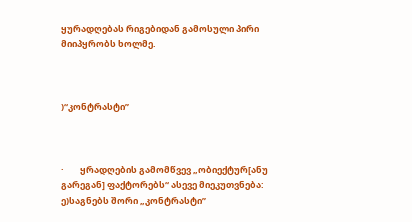ყურადღებას რიგებიდან გამოსული პირი მიიპყრობს ხოლმე.



)“კონტრასტი’’



·        ყრადღების გამომწვევ „ობიექტურ[ანუ გარეგან] ფაქტორებს“ ასევე მიეკუთვნება:  ე)საგნებს შორი „კონტრასტი’’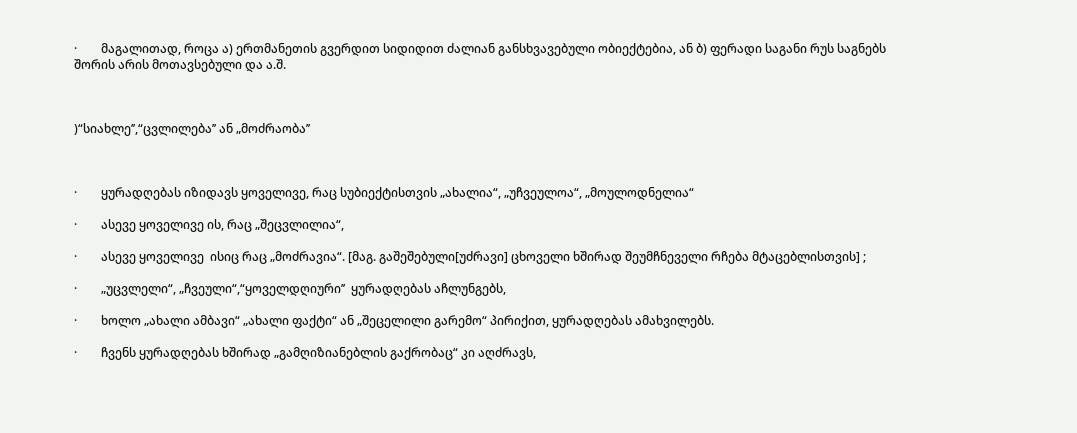·        მაგალითად, როცა ა) ერთმანეთის გვერდით სიდიდით ძალიან განსხვავებული ობიექტებია, ან ბ) ფერადი საგანი რუს საგნებს შორის არის მოთავსებული და ა.შ.



)“სიახლე’’,“ცვლილება’’ ან „მოძრაობა’’



·        ყურადღებას იზიდავს ყოველივე, რაც სუბიექტისთვის „ახალია“, „უჩვეულოა“, „მოულოდნელია“

·        ასევე ყოველივე ის, რაც „შეცვლილია“,

·        ასევე ყოველივე  ისიც რაც „მოძრავია“. [მაგ. გაშეშებული[უძრავი] ცხოველი ხშირად შეუმჩნეველი რჩება მტაცებლისთვის] ;

·        „უცვლელი“, „ჩვეული“,“ყოველდღიური’’  ყურადღებას აჩლუნგებს,

·        ხოლო „ახალი ამბავი“ „ახალი ფაქტი“ ან „შეცელილი გარემო“ პირიქით, ყურადღებას ამახვილებს.

·        ჩვენს ყურადღებას ხშირად „გამღიზიანებლის გაქრობაც“ კი აღძრავს,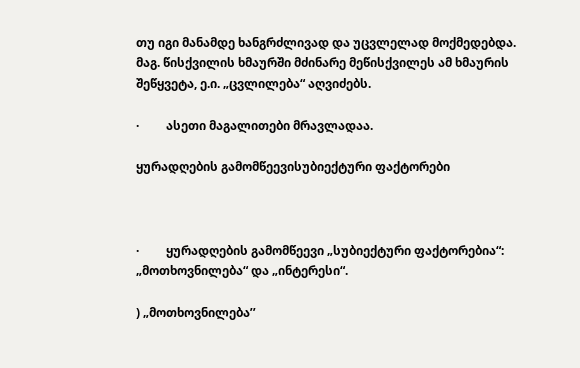თუ იგი მანამდე ხანგრძლივად და უცვლელად მოქმედებდა.  მაგ. წისქვილის ხმაურში მძინარე მეწისქვილეს ამ ხმაურის შეწყვეტა, ე.ი. „ცვლილება“ აღვიძებს.

·         ასეთი მაგალითები მრავლადაა.

ყურადღების გამომწეევისუბიექტური ფაქტორები



·         ყურადღების გამომწეევი „სუბიექტური ფაქტორებია“: „მოთხოვნილება“ და „ინტერესი“.

) „მოთხოვნილება’’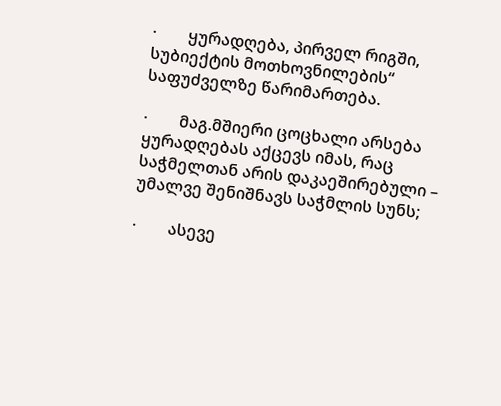·        ყურადღება, პირველ რიგში, სუბიექტის მოთხოვნილების“  საფუძველზე წარიმართება.

·        მაგ.მშიერი ცოცხალი არსება  ყურადღებას აქცევს იმას, რაც საჭმელთან არის დაკაეშირებული – უმალვე შენიშნავს საჭმლის სუნს;

·        ასევე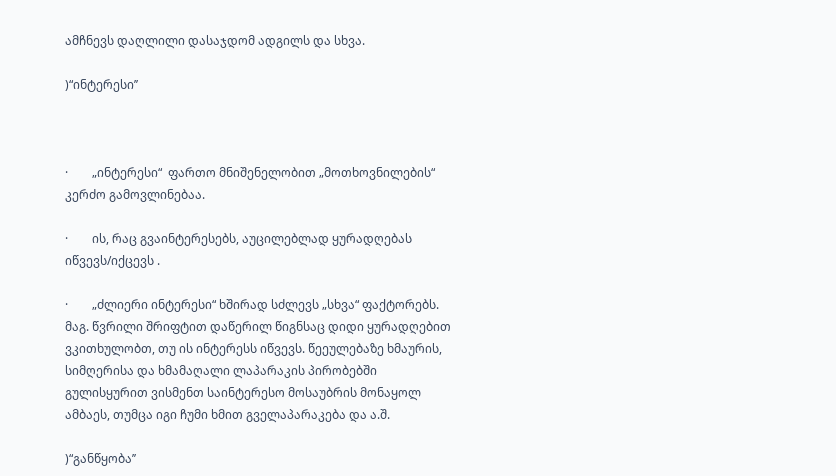ამჩნევს დაღლილი დასაჯდომ ადგილს და სხვა.

)“ინტერესი’’



·        „ინტერესი“  ფართო მნიშენელობით „მოთხოვნილების“ კერძო გამოვლინებაა.

·        ის, რაც გვაინტერესებს, აუცილებლად ყურადღებას იწვევს/იქცევს .

·        „ძლიერი ინტერესი“ ხშირად სძლევს „სხვა“ ფაქტორებს. მაგ. წვრილი შრიფტით დაწერილ წიგნსაც დიდი ყურადღებით ვკითხულობთ, თუ ის ინტერესს იწვევს. წეეულებაზე ხმაურის, სიმღერისა და ხმამაღალი ლაპარაკის პირობებში გულისყურით ვისმენთ საინტერესო მოსაუბრის მონაყოლ ამბაეს, თუმცა იგი ჩუმი ხმით გველაპარაკება და ა.შ.

)“განწყობა’’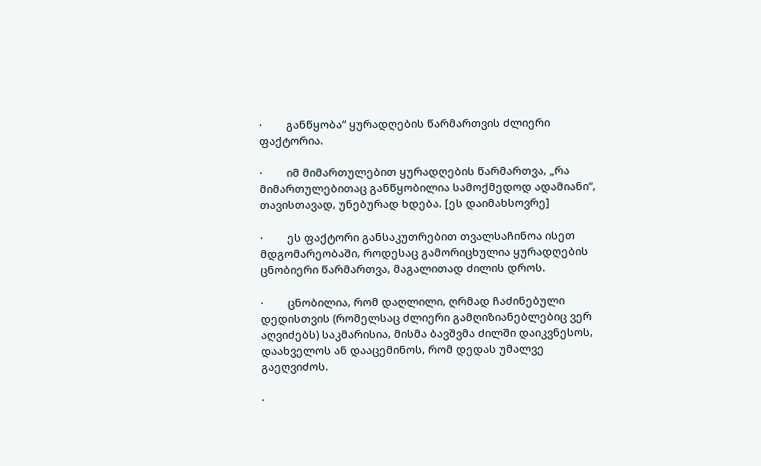·        განწყობა“ ყურადღების წარმართვის ძლიერი ფაქტორია.

·        იმ მიმართულებით ყურადღების წარმართვა, „რა მიმართულებითაც განწყობილია სამოქმედოდ ადამიანი“, თავისთავად, უნებურად ხდება. [ეს დაიმახსოვრე]

·        ეს ფაქტორი განსაკუთრებით თვალსაჩინოა ისეთ მდგომარეობაში, როდესაც გამორიცხულია ყურადღების ცნობიერი წარმართვა, მაგალითად ძილის დროს.

·        ცნობილია, რომ დაღლილი, ღრმად ჩაძინებული დედისთვის (რომელსაც ძლიერი გამღიზიანებლებიც ვერ აღვიძებს) საკმარისია, მისმა ბავშვმა ძილში დაიკვნესოს, დაახველოს ან დააცემინოს, რომ დედას უმალვე გაეღვიძოს.

·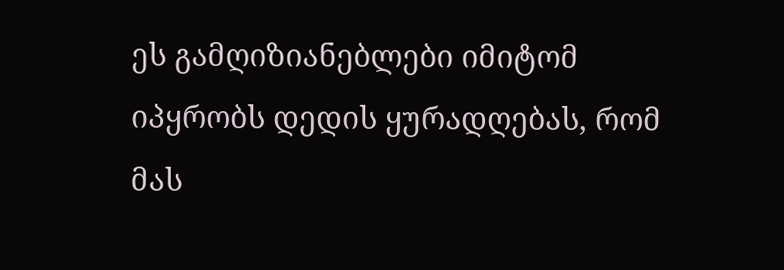ეს გამღიზიანებლები იმიტომ იპყრობს დედის ყურადღებას, რომ მას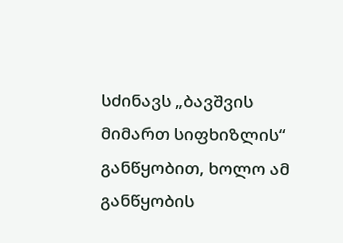სძინავს „ბავშვის მიმართ სიფხიზლის“ განწყობით, ხოლო ამ განწყობის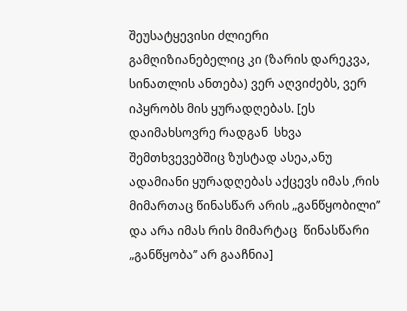შეუსატყევისი ძლიერი გამღიზიანებელიც კი (ზარის დარეკვა, სინათლის ანთება) ვერ აღვიძებს, ვერ იპყრობს მის ყურადღებას. [ეს დაიმახსოვრე რადგან  სხვა შემთხვევებშიც ზუსტად ასეა,ანუ ადამიანი ყურადღებას აქცევს იმას ,რის მიმართაც წინასწარ არის „განწყობილი’’ და არა იმას რის მიმარტაც  წინასწარი „განწყობა’’ არ გააჩნია]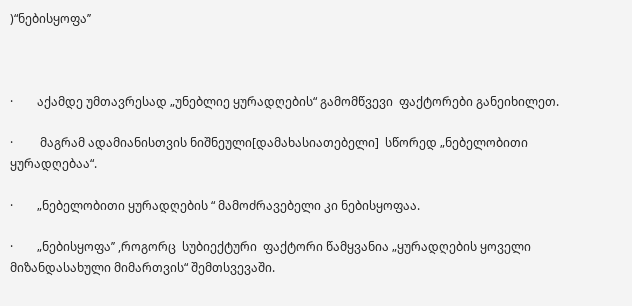)“ნებისყოფა’’



·        აქამდე უმთავრესად „უნებლიე ყურადღების“ გამომწვევი  ფაქტორები განეიხილეთ.

·         მაგრამ ადამიანისთვის ნიშნეული[დამახასიათებელი]  სწორედ „ნებელობითი ყურადღებაა“.

·        „ნებელობითი ყურადღების “ მამოძრავებელი კი ნებისყოფაა.

·        „ნებისყოფა’’ ,როგორც  სუბიექტური  ფაქტორი წამყვანია „ყურადღების ყოველი მიზანდასახული მიმართვის“ შემთსვევაში.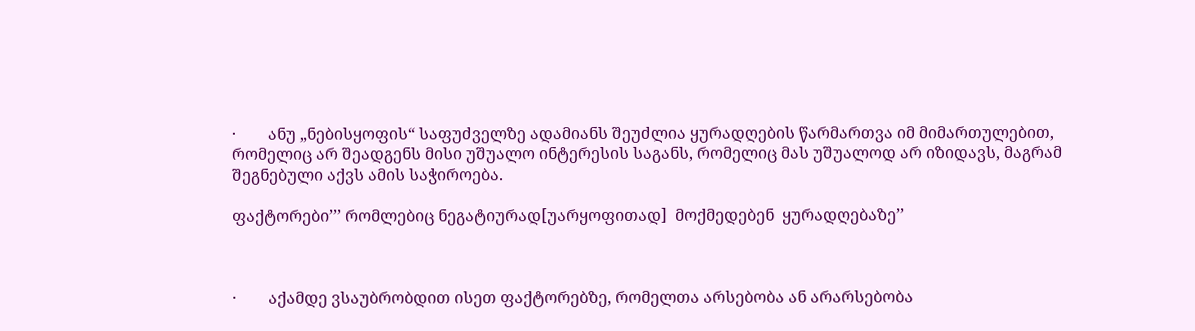·        ანუ „ნებისყოფის“ საფუძველზე ადამიანს შეუძლია ყურადღების წარმართვა იმ მიმართულებით, რომელიც არ შეადგენს მისი უშუალო ინტერესის საგანს, რომელიც მას უშუალოდ არ იზიდავს, მაგრამ შეგნებული აქვს ამის საჭიროება.

ფაქტორები’’’ რომლებიც ნეგატიურად[უარყოფითად]  მოქმედებენ  ყურადღებაზე’’



·        აქამდე ვსაუბრობდით ისეთ ფაქტორებზე, რომელთა არსებობა ან არარსებობა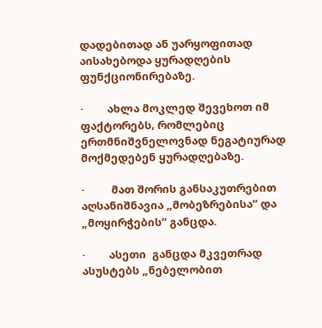დადებითად ან უარყოფითად აისახებოდა ყურადღების ფუნქციონირებაზე.

·        ახლა მოკლედ შევეხოთ იმ ფაქტორებს, რომლებიც ერთმნიშვნელოვნად ნეგატიურად მოქმედებენ ყურადღებაზე.

·         მათ შორის განსაკუთრებით აღსანიშნავია „მობეზრებისა“ და „მოყირჭების“ განცდა.

·        ასეთი  განცდა მკვეთრად ასუსტებს „ნებელობით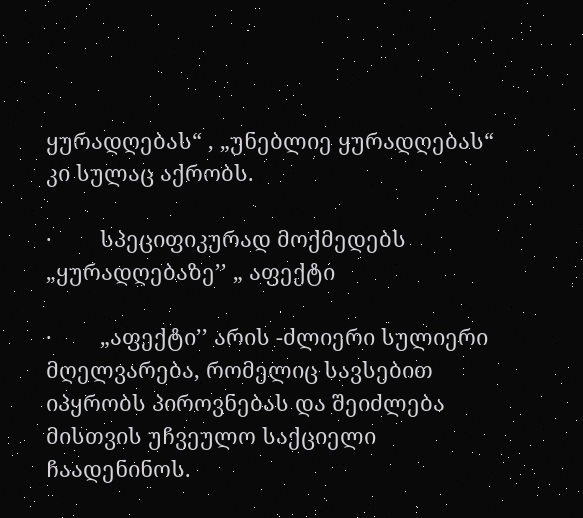ყურადღებას“ , „უნებლიე ყურადღებას“ კი სულაც აქრობს.

·        სპეციფიკურად მოქმედებს „ყურადღებაზე’’ „ აფექტი

·        „აფექტი’’ არის -ძლიერი სულიერი მღელვარება, რომელიც სავსებით იპყრობს პიროვნებას და შეიძლება მისთვის უჩვეულო საქციელი ჩაადენინოს.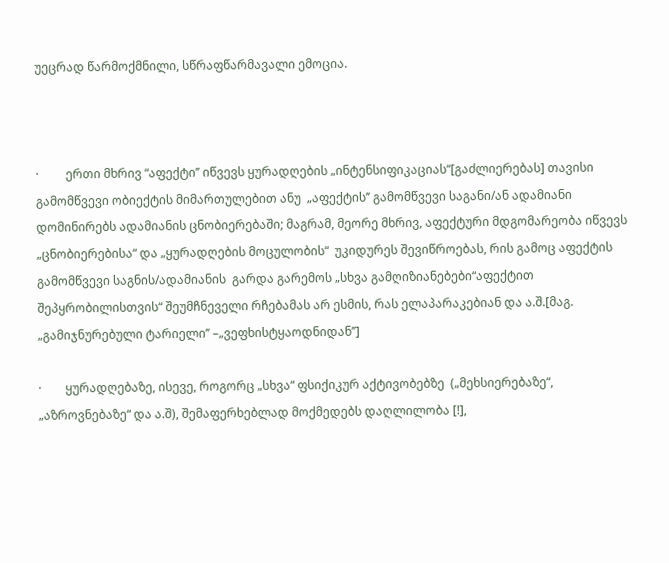უეცრად წარმოქმნილი, სწრაფწარმავალი ემოცია.



·         ერთი მხრივ “აფექტი’’ იწვევს ყურადღების „ინტენსიფიკაციას“[გაძლიერებას] თავისი გამომწვევი ობიექტის მიმართულებით ანუ  „აფექტის’’ გამომწვევი საგანი/ან ადამიანი  დომინირებს ადამიანის ცნობიერებაში; მაგრამ, მეორე მხრივ, აფექტური მდგომარეობა იწვევს „ცნობიერებისა“ და „ყურადღების მოცულობის“  უკიდურეს შევიწროებას, რის გამოც აფექტის გამომწვევი საგნის/ადამიანის  გარდა გარემოს „სხვა გამღიზიანებები“აფექტით შეპყრობილისთვის“ შეუმჩნეველი რჩებამას არ ესმის, რას ელაპარაკებიან და ა.შ.[მაგ. „გამიჯნურებული ტარიელი’’ –„ვეფხისტყაოდნიდან’’]

·        ყურადღებაზე, ისევე, როგორც „სხვა“ ფსიქიკურ აქტივობებზე  („მეხსიერებაზე“, „აზროვნებაზე“ და ა.შ), შემაფერხებლად მოქმედებს დაღლილობა [!],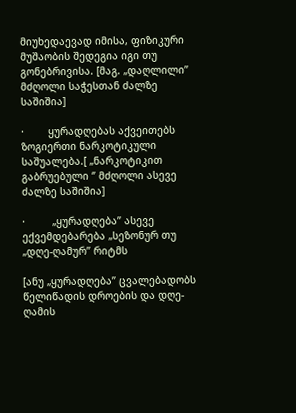მიუხედაევად იმისა, ფიზიკური მუშაობის შედეგია იგი თუ გონებრივისა. [მაგ. „დაღლილი’’ მძღოლი საჭესთან ძალზე საშიშია]

·        ყურადღებას აქვეითებს ზოგიერთი ნარკოტიკული საშუალება.[ „ნარკოტიკით გაბრუებული ‘’ მძღოლი ასევე ძალზე საშიშია]

·         „ყურადღება’’ ასევე ექვემდებარება „სეზონურ თუ „დღე-ღამურ’’ რიტმს

[ანუ „ყურადღება’’ ცვალებადობს წელიწადის დროების და დღე-ღამის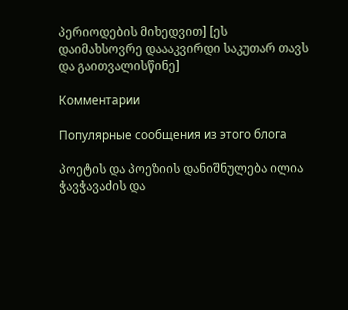პერიოდების მიხედვით] [ეს დაიმახსოვრე დაააკვირდი საკუთარ თავს და გაითვალისწინე]

Комментарии

Популярные сообщения из этого блога

პოეტის და პოეზიის დანიშნულება ილია ჭავჭავაძის და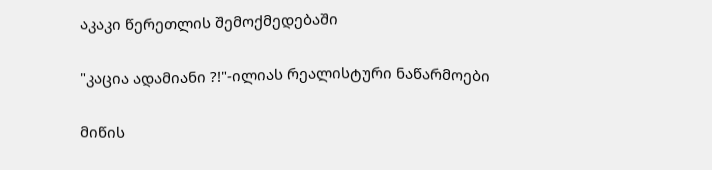აკაკი წერეთლის შემოქმედებაში

"კაცია ადამიანი ?!"-ილიას რეალისტური ნაწარმოები

მიწის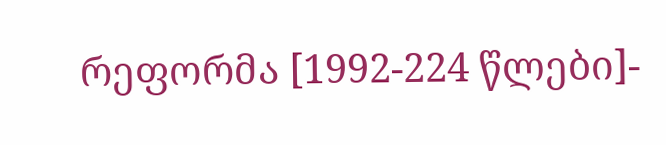რეფორმა [1992-224 წლები]-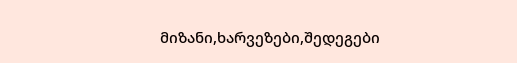მიზანი,ხარვეზები,შედეგები